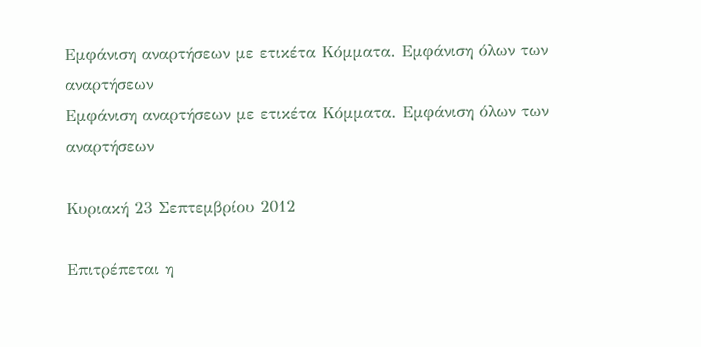Εμφάνιση αναρτήσεων με ετικέτα Κόμματα. Εμφάνιση όλων των αναρτήσεων
Εμφάνιση αναρτήσεων με ετικέτα Κόμματα. Εμφάνιση όλων των αναρτήσεων

Κυριακή 23 Σεπτεμβρίου 2012

Eπιτρέπεται η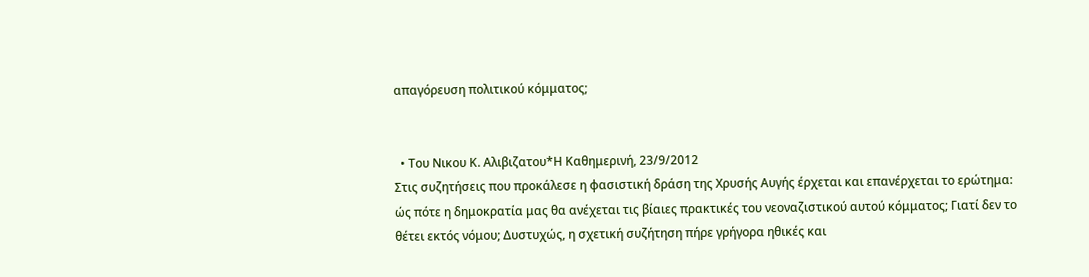απαγόρευση πολιτικού κόμματος;


  • Του Νικου Κ. Αλιβιζατου*Η Καθημερινή, 23/9/2012
Στις συζητήσεις που προκάλεσε η φασιστική δράση της Χρυσής Αυγής έρχεται και επανέρχεται το ερώτημα: ώς πότε η δημοκρατία μας θα ανέχεται τις βίαιες πρακτικές του νεοναζιστικού αυτού κόμματος; Γιατί δεν το θέτει εκτός νόμου; Δυστυχώς, η σχετική συζήτηση πήρε γρήγορα ηθικές και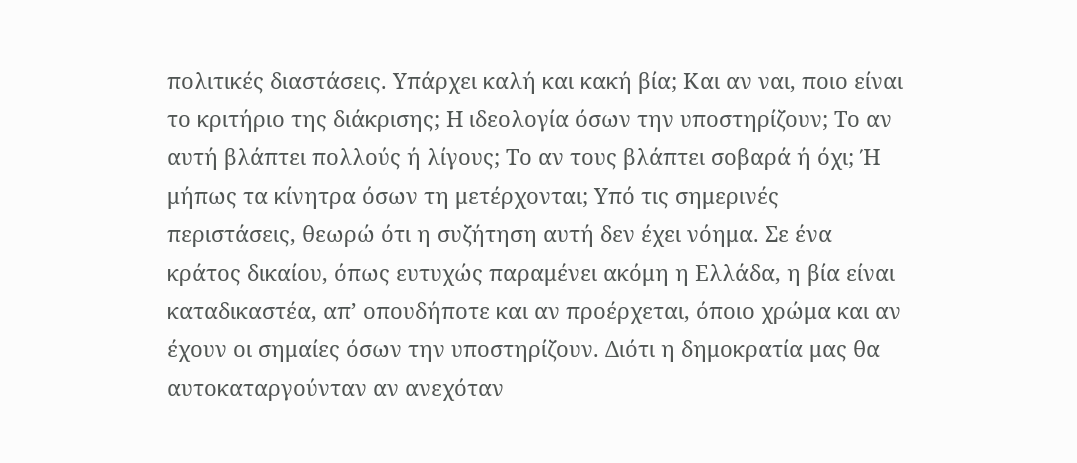πολιτικές διαστάσεις. Υπάρχει καλή και κακή βία; Και αν ναι, ποιο είναι το κριτήριο της διάκρισης; Η ιδεολογία όσων την υποστηρίζουν; Το αν αυτή βλάπτει πολλούς ή λίγους; Το αν τους βλάπτει σοβαρά ή όχι; Ή μήπως τα κίνητρα όσων τη μετέρχονται; Υπό τις σημερινές περιστάσεις, θεωρώ ότι η συζήτηση αυτή δεν έχει νόημα. Σε ένα κράτος δικαίου, όπως ευτυχώς παραμένει ακόμη η Ελλάδα, η βία είναι καταδικαστέα, απ’ οπουδήποτε και αν προέρχεται, όποιο χρώμα και αν έχουν οι σημαίες όσων την υποστηρίζουν. Διότι η δημοκρατία μας θα αυτοκαταργούνταν αν ανεχόταν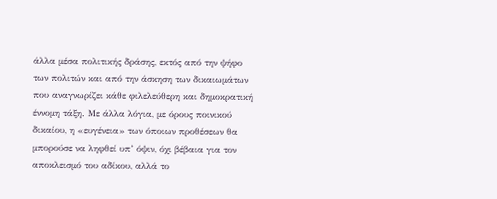άλλα μέσα πολιτικής δράσης, εκτός από την ψήφο των πολιτών και από την άσκηση των δικαιωμάτων που αναγνωρίζει κάθε φιλελεύθερη και δημοκρατική έννομη τάξη. Με άλλα λόγια, με όρους ποινικού δικαίου, η «ευγένεια» των όποιων προθέσεων θα μπορούσε να ληφθεί υπ’ όψιν, όχι βέβαια για τον αποκλεισμό του αδίκου, αλλά το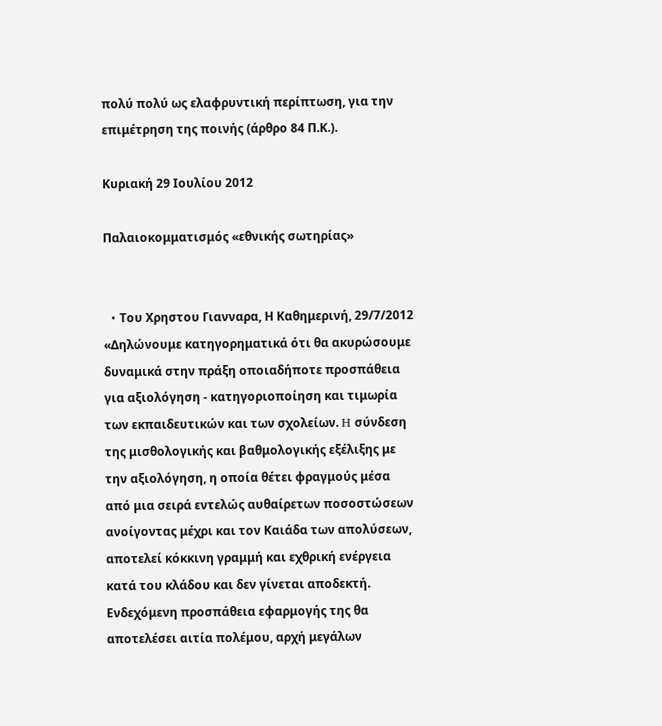πολύ πολύ ως ελαφρυντική περίπτωση, για την επιμέτρηση της ποινής (άρθρο 84 Π.Κ.).

Κυριακή 29 Ιουλίου 2012

Παλαιοκομματισμός «εθνικής σωτηρίας»


  • Tου Χρηστου Γιανναρα, Η Καθημερινή, 29/7/2012
«Δηλώνουμε κατηγορηματικά ότι θα ακυρώσουμε δυναμικά στην πράξη οποιαδήποτε προσπάθεια για αξιολόγηση - κατηγοριοποίηση και τιμωρία των εκπαιδευτικών και των σχολείων. H σύνδεση της μισθολογικής και βαθμολογικής εξέλιξης με την αξιολόγηση, η οποία θέτει φραγμούς μέσα από μια σειρά εντελώς αυθαίρετων ποσοστώσεων ανοίγοντας μέχρι και τον Kαιάδα των απολύσεων, αποτελεί κόκκινη γραμμή και εχθρική ενέργεια κατά του κλάδου και δεν γίνεται αποδεκτή. Eνδεχόμενη προσπάθεια εφαρμογής της θα αποτελέσει αιτία πολέμου, αρχή μεγάλων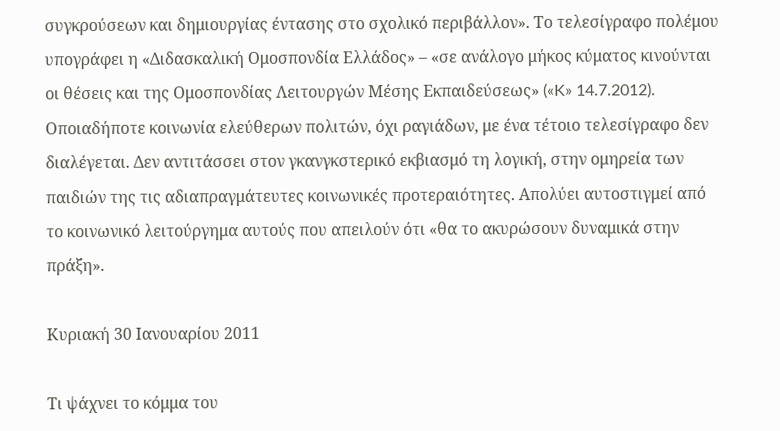συγκρούσεων και δημιουργίας έντασης στο σχολικό περιβάλλον». Tο τελεσίγραφο πολέμου υπογράφει η «Διδασκαλική Oμοσπονδία Eλλάδος» – «σε ανάλογο μήκος κύματος κινούνται οι θέσεις και της Oμοσπονδίας Λειτουργών Mέσης Eκπαιδεύσεως» («K» 14.7.2012). Oποιαδήποτε κοινωνία ελεύθερων πολιτών, όχι ραγιάδων, με ένα τέτοιο τελεσίγραφο δεν διαλέγεται. Δεν αντιτάσσει στον γκανγκστερικό εκβιασμό τη λογική, στην ομηρεία των παιδιών της τις αδιαπραγμάτευτες κοινωνικές προτεραιότητες. Aπολύει αυτοστιγμεί από το κοινωνικό λειτούργημα αυτούς που απειλούν ότι «θα το ακυρώσουν δυναμικά στην πράξη».

Κυριακή 30 Ιανουαρίου 2011

Τι ψάχνει το κόμμα του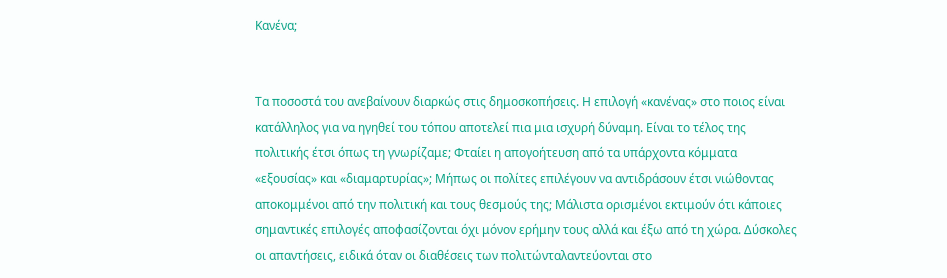Κανένα;


Τα ποσοστά του ανεβαίνουν διαρκώς στις δημοσκοπήσεις. Η επιλογή «κανένας» στο ποιος είναι κατάλληλος για να ηγηθεί του τόπου αποτελεί πια μια ισχυρή δύναμη. Είναι το τέλος της πολιτικής έτσι όπως τη γνωρίζαμε; Φταίει η απογοήτευση από τα υπάρχοντα κόμματα «εξουσίας» και «διαμαρτυρίας»; Μήπως οι πολίτες επιλέγουν να αντιδράσουν έτσι νιώθοντας αποκομμένοι από την πολιτική και τους θεσμούς της; Μάλιστα ορισμένοι εκτιμούν ότι κάποιες σημαντικές επιλογές αποφασίζονται όχι μόνον ερήμην τους αλλά και έξω από τη χώρα. Δύσκολες οι απαντήσεις, ειδικά όταν οι διαθέσεις των πολιτώνταλαντεύονται στο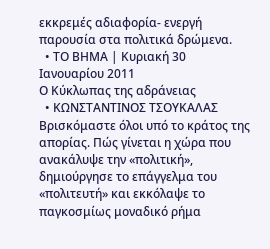εκκρεμές αδιαφορία- ενεργή παρουσία στα πολιτικά δρώμενα.
  • ΤΟ ΒΗΜΑ | Κυριακή 30 Ιανουαρίου 2011
Ο Κύκλωπας της αδράνειας
  • ΚΩΝΣΤΑΝΤΙΝΟΣ ΤΣΟΥΚΑΛΑΣ
Βρισκόμαστε όλοι υπό το κράτος της απορίας. Πώς γίνεται η χώρα που ανακάλυψε την «πολιτική», δημιούργησε το επάγγελμα του «πολιτευτή» και εκκόλαψε το παγκοσμίως μοναδικό ρήμα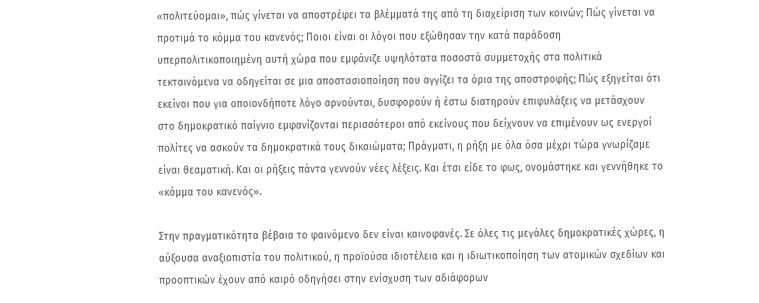«πολιτεύομαι», πώς γίνεται να αποστρέφει τα βλέμματά της από τη διαχείριση των κοινών; Πώς γίνεται να προτιμά το κόμμα του κανενός; Ποιοι είναι οι λόγοι που εξώθησαν την κατά παράδοση υπερπολιτικοποιημένη αυτή χώρα που εμφάνιζε υψηλότατα ποσοστά συμμετοχής στα πολιτικά τεκταινόμενα να οδηγείται σε μια αποστασιοποίηση που αγγίζει τα όρια της αποστροφής; Πώς εξηγείται ότι εκείνοι που για οποιονδήποτε λόγο αρνούνται, δυσφορούν ή έστω διατηρούν επιφυλάξεις να μετάσχουν στο δημοκρατικό παίγνιο εμφανίζονται περισσότεροι από εκείνους που δείχνουν να επιμένουν ως ενεργοί πολίτες να ασκούν τα δημοκρατικά τους δικαιώματα; Πράγματι, η ρήξη με όλα όσα μέχρι τώρα γνωρίζαμε είναι θεαματική. Και οι ρήξεις πάντα γεννούν νέες λέξεις. Και έτσι είδε το φως, ονομάστηκε και γεννήθηκε το «κόμμα του κανενός».

Στην πραγματικότητα βέβαια το φαινόμενο δεν είναι καινοφανές. Σε όλες τις μεγάλες δημοκρατικές χώρες, η αύξουσα αναξιοπιστία του πολιτικού, η προϊούσα ιδιοτέλεια και η ιδιωτικοποίηση των ατομικών σχεδίων και προοπτικών έχουν από καιρό οδηγήσει στην ενίσχυση των αδιάφορων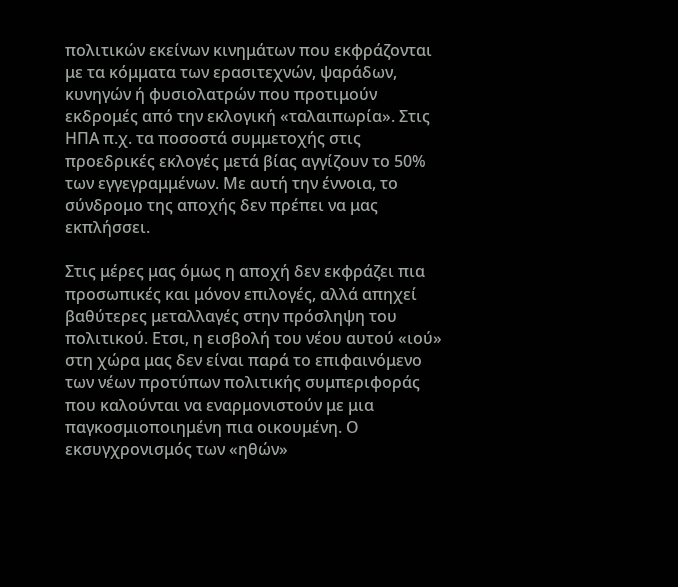πολιτικών εκείνων κινημάτων που εκφράζονται με τα κόμματα των ερασιτεχνών, ψαράδων, κυνηγών ή φυσιολατρών που πρoτιμούν εκδρομές από την εκλογική «ταλαιπωρία». Στις ΗΠΑ π.χ. τα ποσοστά συμμετοχής στις προεδρικές εκλογές μετά βίας αγγίζουν το 50% των εγγεγραμμένων. Με αυτή την έννοια, το σύνδρομο της αποχής δεν πρέπει να μας εκπλήσσει.

Στις μέρες μας όμως η αποχή δεν εκφράζει πια προσωπικές και μόνον επιλογές, αλλά απηχεί βαθύτερες μεταλλαγές στην πρόσληψη του πολιτικού. Ετσι, η εισβολή του νέου αυτού «ιού» στη χώρα μας δεν είναι παρά το επιφαινόμενο των νέων προτύπων πολιτικής συμπεριφοράς που καλούνται να εναρμονιστούν με μια παγκοσμιοποιημένη πια οικουμένη. Ο εκσυγχρονισμός των «ηθών»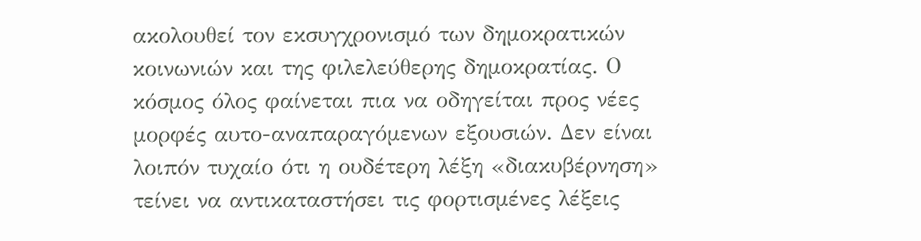ακολουθεί τον εκσυγχρονισμό των δημοκρατικών κοινωνιών και της φιλελεύθερης δημοκρατίας. Ο κόσμος όλος φαίνεται πια να οδηγείται προς νέες μορφές αυτο-αναπαραγόμενων εξουσιών. Δεν είναι λοιπόν τυχαίο ότι η ουδέτερη λέξη «διακυβέρνηση» τείνει να αντικαταστήσει τις φορτισμένες λέξεις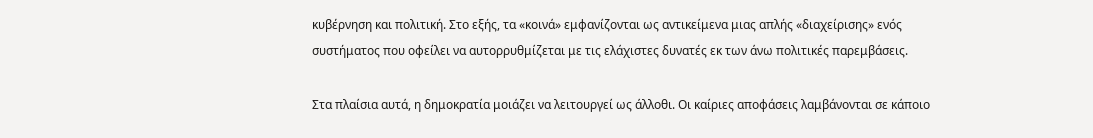κυβέρνηση και πολιτική. Στο εξής, τα «κοινά» εμφανίζονται ως αντικείμενα μιας απλής «διαχείρισης» ενός συστήματος που οφείλει να αυτορρυθμίζεται με τις ελάχιστες δυνατές εκ των άνω πολιτικές παρεμβάσεις.

Στα πλαίσια αυτά, η δημοκρατία μοιάζει να λειτουργεί ως άλλοθι. Οι καίριες αποφάσεις λαμβάνονται σε κάποιο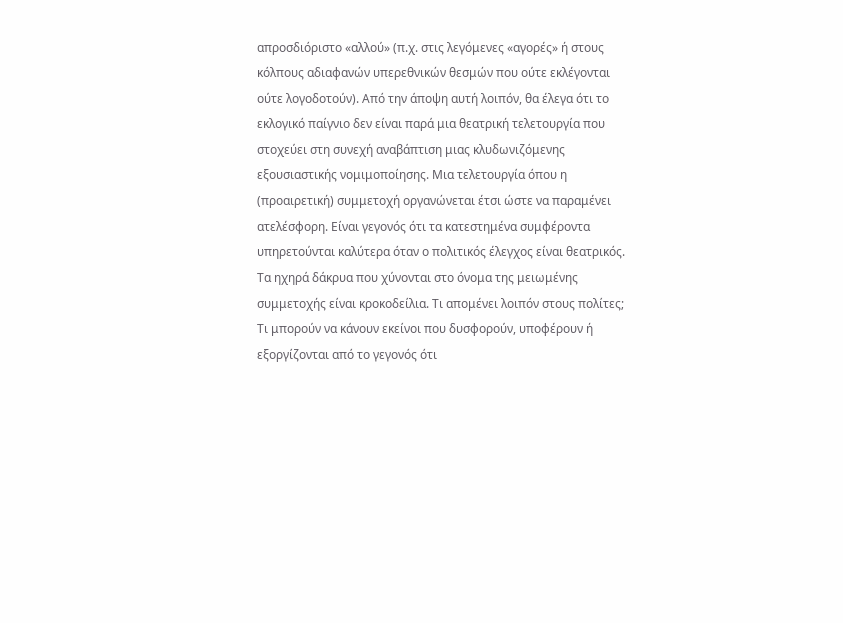απροσδιόριστο «αλλού» (π.χ. στις λεγόμενες «αγορές» ή στους κόλπους αδιαφανών υπερεθνικών θεσμών που ούτε εκλέγονται ούτε λογοδοτούν). Από την άποψη αυτή λοιπόν, θα έλεγα ότι το εκλογικό παίγνιο δεν είναι παρά μια θεατρική τελετουργία που στοχεύει στη συνεχή αναβάπτιση μιας κλυδωνιζόμενης εξουσιαστικής νομιμοποίησης. Μια τελετουργία όπου η (προαιρετική) συμμετοχή οργανώνεται έτσι ώστε να παραμένει ατελέσφορη. Είναι γεγονός ότι τα κατεστημένα συμφέροντα υπηρετούνται καλύτερα όταν ο πολιτικός έλεγχος είναι θεατρικός. Τα ηχηρά δάκρυα που χύνονται στο όνομα της μειωμένης συμμετοχής είναι κροκοδείλια. Τι απομένει λοιπόν στους πολίτες; Τι μπορούν να κάνουν εκείνοι που δυσφορούν, υποφέρουν ή εξοργίζονται από το γεγονός ότι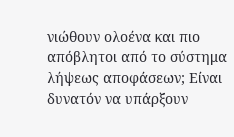νιώθουν ολοένα και πιο απόβλητοι από το σύστημα λήψεως αποφάσεων; Είναι δυνατόν να υπάρξουν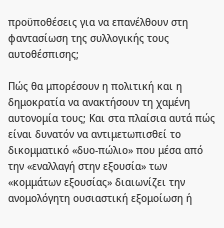προϋποθέσεις για να επανέλθουν στη φαντασίωση της συλλογικής τους αυτοθέσπισης;

Πώς θα μπορέσουν η πολιτική και η δημοκρατία να ανακτήσουν τη χαμένη αυτονομία τους; Και στα πλαίσια αυτά πώς είναι δυνατόν να αντιμετωπισθεί το δικομματικό «δυο-πώλιο» που μέσα από την «εναλλαγή στην εξουσία» των «κομμάτων εξουσίας» διαιωνίζει την ανομολόγητη ουσιαστική εξομοίωση ή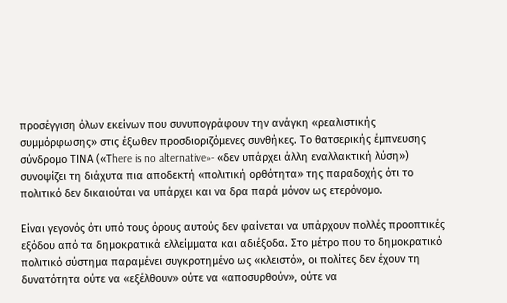προσέγγιση όλων εκείνων που συνυπογράφουν την ανάγκη «ρεαλιστικής συμμόρφωσης» στις έξωθεν προσδιοριζόμενες συνθήκες. Το θατσερικής έμπνευσης σύνδρομο ΤΙΝΑ («Τhere is no alternative»- «δεν υπάρχει άλλη εναλλακτική λύση») συνοψίζει τη διάχυτα πια αποδεκτή «πολιτική ορθότητα» της παραδοχής ότι το πολιτικό δεν δικαιούται να υπάρχει και να δρα παρά μόνον ως ετερόνομο.

Είναι γεγονός ότι υπό τους όρους αυτούς δεν φαίνεται να υπάρχουν πολλές προοπτικές εξόδου από τα δημοκρατικά ελλείμματα και αδιέξοδα. Στο μέτρο που το δημοκρατικό πολιτικό σύστημα παραμένει συγκροτημένο ως «κλειστό», οι πολίτες δεν έχουν τη δυνατότητα ούτε να «εξέλθουν» ούτε να «αποσυρθούν», ούτε να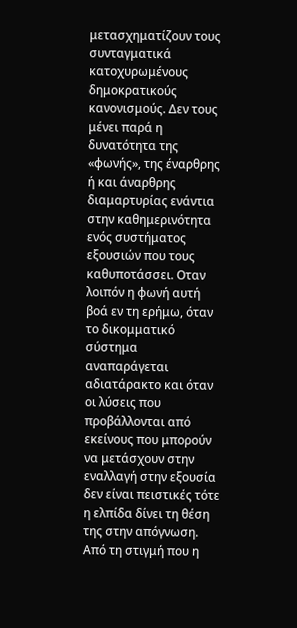μετασχηματίζουν τους συνταγματικά κατοχυρωμένους δημοκρατικούς κανονισμούς. Δεν τους μένει παρά η δυνατότητα της «φωνής», της έναρθρης ή και άναρθρης διαμαρτυρίας ενάντια στην καθημερινότητα ενός συστήματος εξουσιών που τους καθυποτάσσει. Οταν λοιπόν η φωνή αυτή βοά εν τη ερήμω, όταν το δικομματικό σύστημα αναπαράγεται αδιατάρακτο και όταν οι λύσεις που προβάλλονται από εκείνους που μπορούν να μετάσχουν στην εναλλαγή στην εξουσία δεν είναι πειστικές τότε η ελπίδα δίνει τη θέση της στην απόγνωση. Από τη στιγμή που η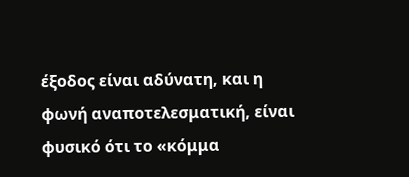έξοδος είναι αδύνατη, και η φωνή αναποτελεσματική, είναι φυσικό ότι το «κόμμα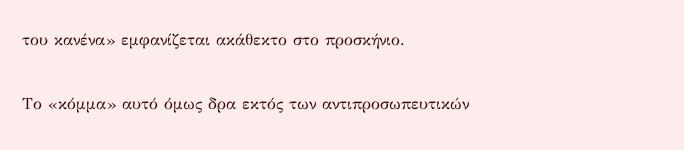του κανένα» εμφανίζεται ακάθεκτο στο προσκήνιο.

Το «κόμμα» αυτό όμως δρα εκτός των αντιπροσωπευτικών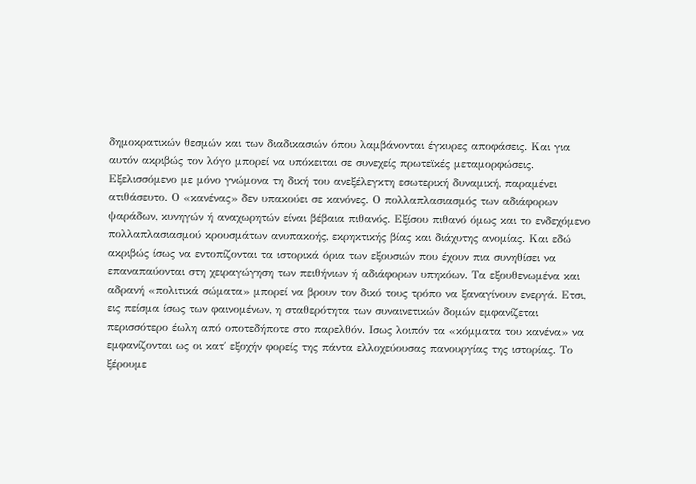δημοκρατικών θεσμών και των διαδικασιών όπου λαμβάνονται έγκυρες αποφάσεις. Και για αυτόν ακριβώς τον λόγο μπορεί να υπόκειται σε συνεχείς πρωτεϊκές μεταμορφώσεις. Εξελισσόμενο με μόνο γνώμονα τη δική του ανεξέλεγκτη εσωτερική δυναμική, παραμένει ατιθάσευτο. Ο «κανένας» δεν υπακούει σε κανόνες. Ο πολλαπλασιασμός των αδιάφορων ψαράδων, κυνηγών ή αναχωρητών είναι βέβαια πιθανός. Εξίσου πιθανό όμως και το ενδεχόμενο πολλαπλασιασμού κρουσμάτων ανυπακοής, εκρηκτικής βίας και διάχυτης ανομίας. Και εδώ ακριβώς ίσως να εντοπίζονται τα ιστορικά όρια των εξουσιών που έχουν πια συνηθίσει να επαναπαύονται στη χειραγώγηση των πειθήνιων ή αδιάφορων υπηκόων. Τα εξουθενωμένα και αδρανή «πολιτικά σώματα» μπορεί να βρουν τον δικό τους τρόπο να ξαναγίνουν ενεργά. Ετσι, εις πείσμα ίσως των φαινομένων, η σταθερότητα των συναινετικών δομών εμφανίζεται περισσότερο έωλη από οποτεδήποτε στο παρελθόν. Ισως λοιπόν τα «κόμματα του κανένα» να εμφανίζονται ως οι κατ΄ εξοχήν φορείς της πάντα ελλοχεύουσας πανουργίας της ιστορίας. Το ξέρουμε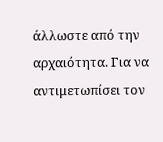άλλωστε από την αρχαιότητα. Για να αντιμετωπίσει τον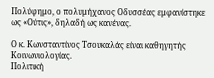Πολύφημο, ο πολυμήχανος Οδυσσέας εμφανίστηκε ως «Ούτις», δηλαδή ως κανένας.

Ο κ. Κωνσταντίνος Τσουκαλάς είναι καθηγητής Κοινωνιολογίας.
Πολιτική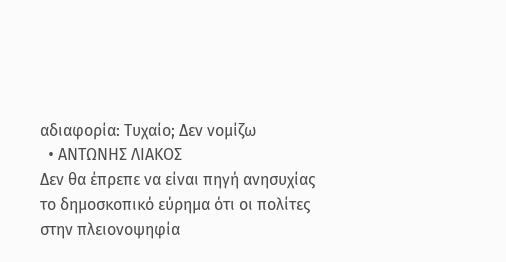αδιαφορία: Τυχαίο; Δεν νομίζω
  • AΝΤΩΝΗΣ ΛΙΑΚΟΣ
Δεν θα έπρεπε να είναι πηγή ανησυχίας το δημοσκοπικό εύρημα ότι οι πολίτες στην πλειονοψηφία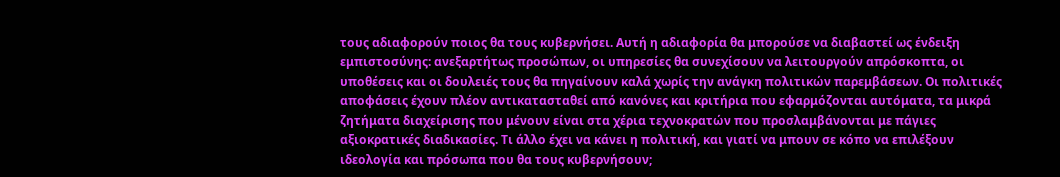τους αδιαφορούν ποιος θα τους κυβερνήσει. Αυτή η αδιαφορία θα μπορούσε να διαβαστεί ως ένδειξη εμπιστοσύνης: ανεξαρτήτως προσώπων, οι υπηρεσίες θα συνεχίσουν να λειτουργούν απρόσκοπτα, οι υποθέσεις και οι δουλειές τους θα πηγαίνουν καλά χωρίς την ανάγκη πολιτικών παρεμβάσεων. Οι πολιτικές αποφάσεις έχουν πλέον αντικατασταθεί από κανόνες και κριτήρια που εφαρμόζονται αυτόματα, τα μικρά ζητήματα διαχείρισης που μένουν είναι στα χέρια τεχνοκρατών που προσλαμβάνονται με πάγιες αξιοκρατικές διαδικασίες. Τι άλλο έχει να κάνει η πολιτική, και γιατί να μπουν σε κόπο να επιλέξουν ιδεολογία και πρόσωπα που θα τους κυβερνήσουν;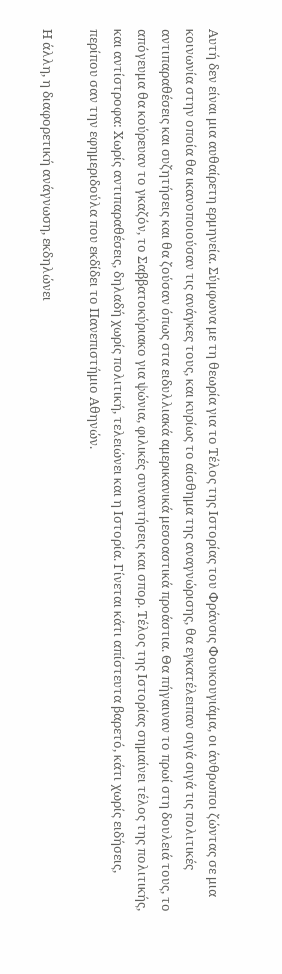Αυτή δεν είναι μια αυθαίρετη ερμηνεία. Σύμφωνα με τη θεωρία για το Τέλος της Ιστορίας του Φράνσις Φουκουγιάμα, οι άνθρωποι ζώντας σε μια κοινωνία στην οποία θα ικανοποιούσαν τις ανάγκες τους, και κυρίως το αίσθημα της αναγνώρισης, θα εγκατέλειπαν σιγά σιγά τις πολιτικές αντιπαραθέσεις και συζητήσεις και θα ζούσαν όπως στα ειδυλλιακά αμερικανικά μεσοαστικά προάστια. Θα πήγαιναν το πρωί στη δουλειά τους, το απόγευμα θα κούρευαν το γκαζόν, το Σαββατοκύριακο για ψώνια, φιλικές συναντήσεις και σπορ. Τέλος της Ιστορίας σημαίνει τέλος της πολιτικής, και αντίστροφα: Χωρίς αντιπαραθέσεις, δηλαδή χωρίς πολιτική, τελειώνει και η Ιστορία. Γίνεται κάτι απίστευτα βαρετό, κάτι χωρίς ειδήσεις, περίπου σαν την εφημεριδούλα που εκδίδει το Πανεπιστήμιο Αθηνών.

Η άλλη, η διαφορετική ανάγνωση, εκδηλώνει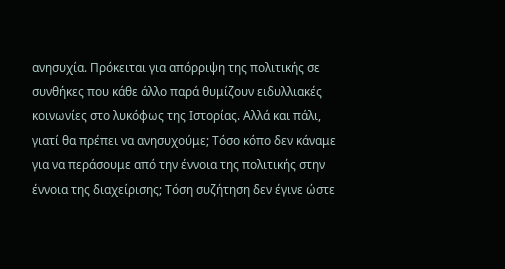ανησυχία. Πρόκειται για απόρριψη της πολιτικής σε συνθήκες που κάθε άλλο παρά θυμίζουν ειδυλλιακές κοινωνίες στο λυκόφως της Ιστορίας. Αλλά και πάλι, γιατί θα πρέπει να ανησυχούμε; Τόσο κόπο δεν κάναμε για να περάσουμε από την έννοια της πολιτικής στην έννοια της διαχείρισης; Τόση συζήτηση δεν έγινε ώστε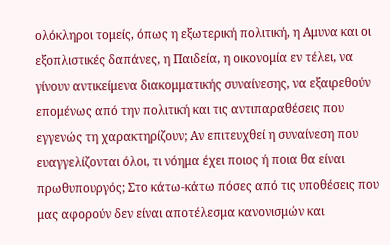ολόκληροι τομείς, όπως η εξωτερική πολιτική, η Αμυνα και οι εξοπλιστικές δαπάνες, η Παιδεία, η οικονομία εν τέλει, να γίνουν αντικείμενα διακομματικής συναίνεσης, να εξαιρεθούν επομένως από την πολιτική και τις αντιπαραθέσεις που εγγενώς τη χαρακτηρίζουν; Αν επιτευχθεί η συναίνεση που ευαγγελίζονται όλοι, τι νόημα έχει ποιος ή ποια θα είναι πρωθυπουργός; Στο κάτω-κάτω πόσες από τις υποθέσεις που μας αφορούν δεν είναι αποτέλεσμα κανονισμών και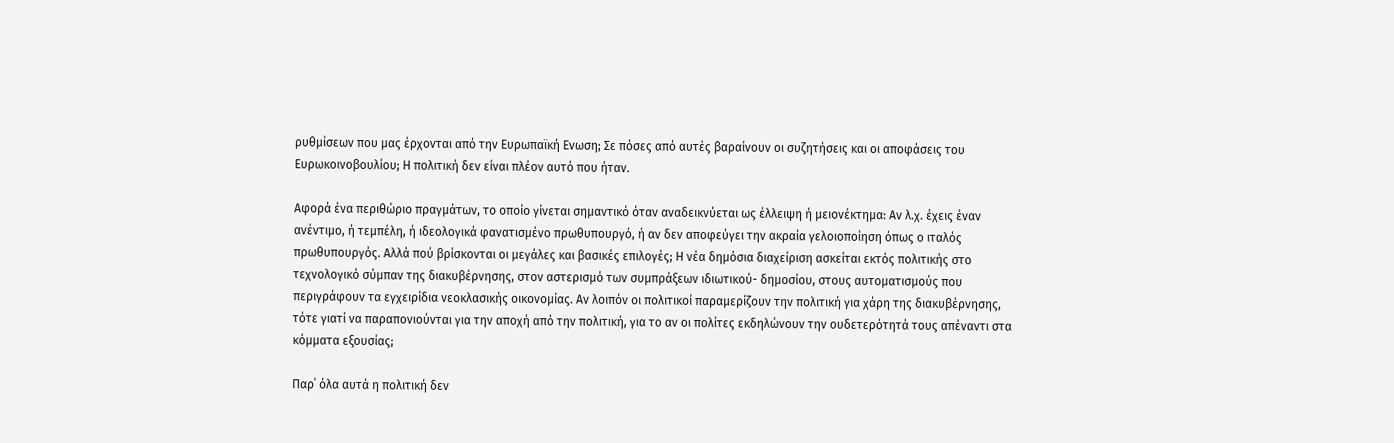ρυθμίσεων που μας έρχονται από την Ευρωπαϊκή Ενωση; Σε πόσες από αυτές βαραίνουν οι συζητήσεις και οι αποφάσεις του Ευρωκοινοβουλίου; Η πολιτική δεν είναι πλέον αυτό που ήταν.

Αφορά ένα περιθώριο πραγμάτων, το οποίο γίνεται σημαντικό όταν αναδεικνύεται ως έλλειψη ή μειονέκτημα: Αν λ.χ. έχεις έναν ανέντιμο, ή τεμπέλη, ή ιδεολογικά φανατισμένο πρωθυπουργό, ή αν δεν αποφεύγει την ακραία γελοιοποίηση όπως ο ιταλός πρωθυπουργός. Αλλά πού βρίσκονται οι μεγάλες και βασικές επιλογές; Η νέα δημόσια διαχείριση ασκείται εκτός πολιτικής στο τεχνολογικό σύμπαν της διακυβέρνησης, στον αστερισμό των συμπράξεων ιδιωτικού- δημοσίου, στους αυτοματισμούς που περιγράφουν τα εγχειρίδια νεοκλασικής οικονομίας. Αν λοιπόν οι πολιτικοί παραμερίζουν την πολιτική για χάρη της διακυβέρνησης, τότε γιατί να παραπονιούνται για την αποχή από την πολιτική, για το αν οι πολίτες εκδηλώνουν την ουδετερότητά τους απέναντι στα κόμματα εξουσίας;

Παρ΄ όλα αυτά η πολιτική δεν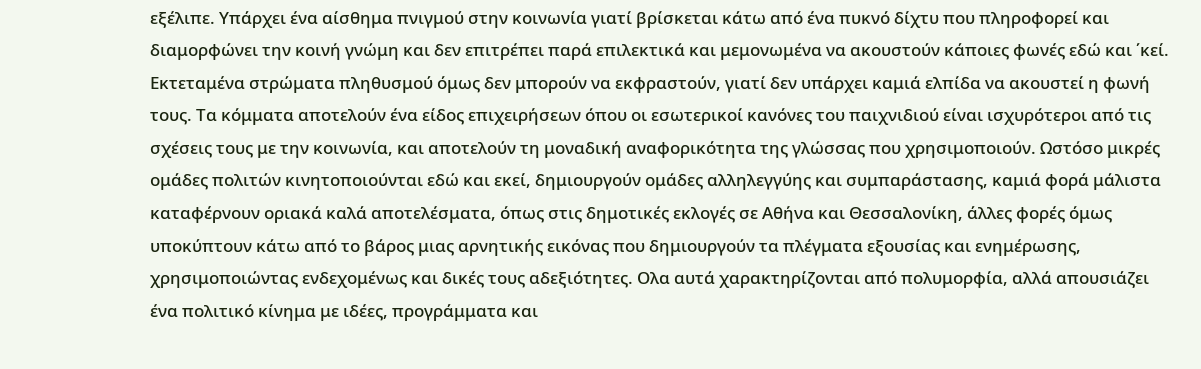εξέλιπε. Υπάρχει ένα αίσθημα πνιγμού στην κοινωνία γιατί βρίσκεται κάτω από ένα πυκνό δίχτυ που πληροφορεί και διαμορφώνει την κοινή γνώμη και δεν επιτρέπει παρά επιλεκτικά και μεμονωμένα να ακουστούν κάποιες φωνές εδώ και ΄κεί. Εκτεταμένα στρώματα πληθυσμού όμως δεν μπορούν να εκφραστούν, γιατί δεν υπάρχει καμιά ελπίδα να ακουστεί η φωνή τους. Τα κόμματα αποτελούν ένα είδος επιχειρήσεων όπου οι εσωτερικοί κανόνες του παιχνιδιού είναι ισχυρότεροι από τις σχέσεις τους με την κοινωνία, και αποτελούν τη μοναδική αναφορικότητα της γλώσσας που χρησιμοποιούν. Ωστόσο μικρές ομάδες πολιτών κινητοποιούνται εδώ και εκεί, δημιουργούν ομάδες αλληλεγγύης και συμπαράστασης, καμιά φορά μάλιστα καταφέρνουν οριακά καλά αποτελέσματα, όπως στις δημοτικές εκλογές σε Αθήνα και Θεσσαλονίκη, άλλες φορές όμως υποκύπτουν κάτω από το βάρος μιας αρνητικής εικόνας που δημιουργούν τα πλέγματα εξουσίας και ενημέρωσης, χρησιμοποιώντας ενδεχομένως και δικές τους αδεξιότητες. Ολα αυτά χαρακτηρίζονται από πολυμορφία, αλλά απουσιάζει ένα πολιτικό κίνημα με ιδέες, προγράμματα και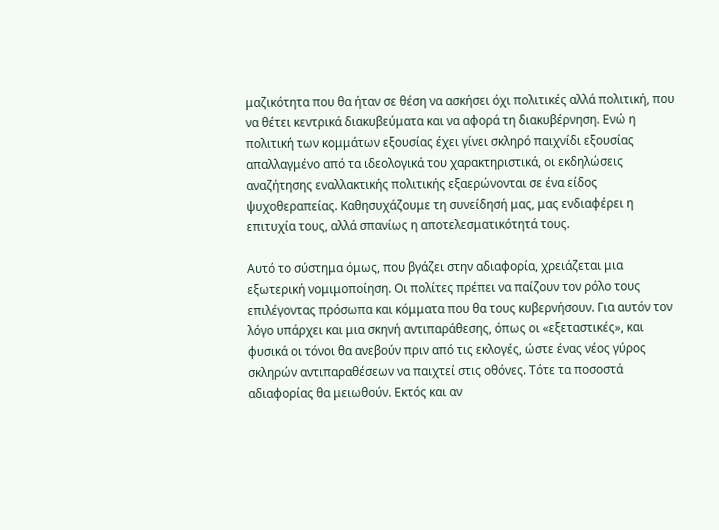μαζικότητα που θα ήταν σε θέση να ασκήσει όχι πολιτικές αλλά πολιτική, που να θέτει κεντρικά διακυβεύματα και να αφορά τη διακυβέρνηση. Ενώ η πολιτική των κομμάτων εξουσίας έχει γίνει σκληρό παιχνίδι εξουσίας απαλλαγμένο από τα ιδεολογικά του χαρακτηριστικά, οι εκδηλώσεις αναζήτησης εναλλακτικής πολιτικής εξαερώνονται σε ένα είδος ψυχοθεραπείας. Καθησυχάζουμε τη συνείδησή μας, μας ενδιαφέρει η επιτυχία τους, αλλά σπανίως η αποτελεσματικότητά τους.

Αυτό το σύστημα όμως, που βγάζει στην αδιαφορία, χρειάζεται μια εξωτερική νομιμοποίηση. Οι πολίτες πρέπει να παίζουν τον ρόλο τους επιλέγοντας πρόσωπα και κόμματα που θα τους κυβερνήσουν. Για αυτόν τον λόγο υπάρχει και μια σκηνή αντιπαράθεσης, όπως οι «εξεταστικές», και φυσικά οι τόνοι θα ανεβούν πριν από τις εκλογές, ώστε ένας νέος γύρος σκληρών αντιπαραθέσεων να παιχτεί στις οθόνες. Τότε τα ποσοστά αδιαφορίας θα μειωθούν. Εκτός και αν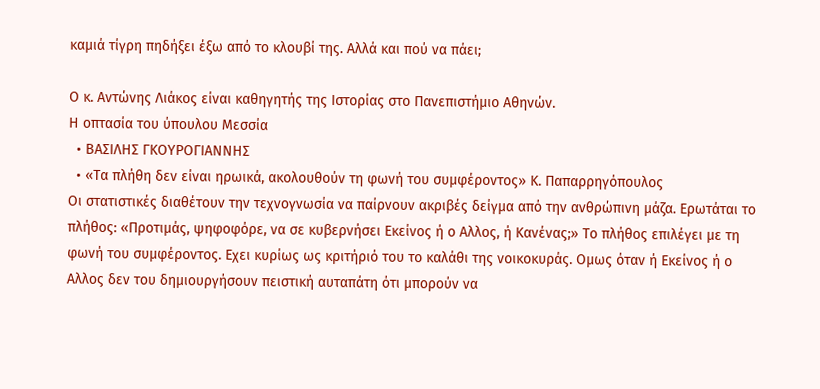καμιά τίγρη πηδήξει έξω από το κλουβί της. Αλλά και πού να πάει;

Ο κ. Αντώνης Λιάκος είναι καθηγητής της Ιστορίας στο Πανεπιστήμιο Αθηνών.
Η οπτασία του ύπουλου Μεσσία
  • ΒΑΣΙΛΗΣ ΓΚΟΥΡΟΓΙΑΝΝΗΣ
  • «Τα πλήθη δεν είναι ηρωικά, ακολουθούν τη φωνή του συμφέροντος» Κ. Παπαρρηγόπουλος
Oι στατιστικές διαθέτουν την τεχνογνωσία να παίρνουν ακριβές δείγμα από την ανθρώπινη μάζα. Ερωτάται το πλήθος: «Προτιμάς, ψηφοφόρε, να σε κυβερνήσει Εκείνος ή ο Αλλος, ή Κανένας;» Το πλήθος επιλέγει με τη φωνή του συμφέροντος. Εχει κυρίως ως κριτήριό του το καλάθι της νοικοκυράς. Ομως όταν ή Εκείνος ή ο Αλλος δεν του δημιουργήσουν πειστική αυταπάτη ότι μπορούν να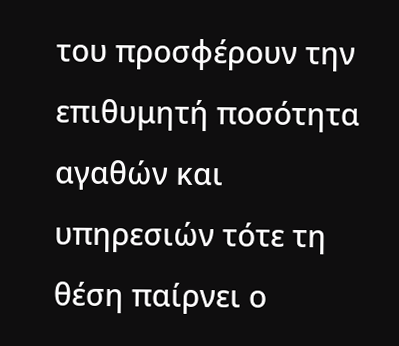του προσφέρουν την επιθυμητή ποσότητα αγαθών και υπηρεσιών τότε τη θέση παίρνει ο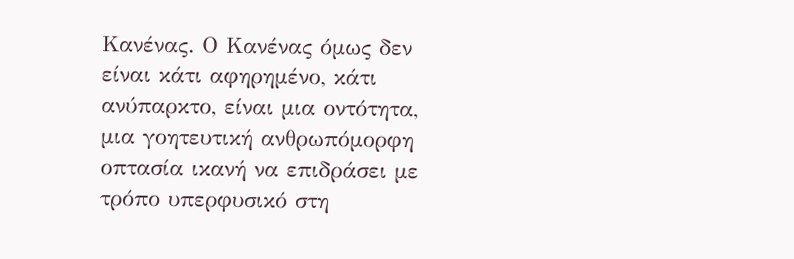Κανένας. Ο Κανένας όμως δεν είναι κάτι αφηρημένο, κάτι ανύπαρκτο, είναι μια οντότητα, μια γοητευτική ανθρωπόμορφη οπτασία ικανή να επιδράσει με τρόπο υπερφυσικό στη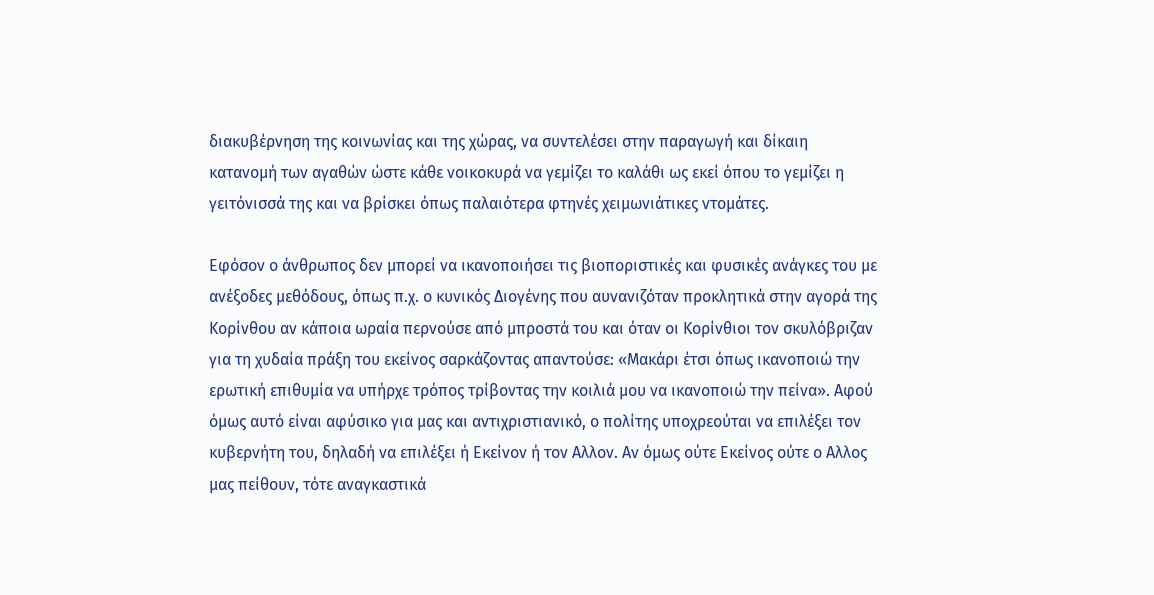διακυβέρνηση της κοινωνίας και της χώρας, να συντελέσει στην παραγωγή και δίκαιη κατανομή των αγαθών ώστε κάθε νοικοκυρά να γεμίζει το καλάθι ως εκεί όπου το γεμίζει η γειτόνισσά της και να βρίσκει όπως παλαιότερα φτηνές χειμωνιάτικες ντομάτες.

Εφόσον ο άνθρωπος δεν μπορεί να ικανοποιήσει τις βιοποριστικές και φυσικές ανάγκες του με ανέξοδες μεθόδους, όπως π.χ. ο κυνικός Διογένης που αυνανιζόταν προκλητικά στην αγορά της Κορίνθου αν κάποια ωραία περνούσε από μπροστά του και όταν οι Κορίνθιοι τον σκυλόβριζαν για τη χυδαία πράξη του εκείνος σαρκάζοντας απαντούσε: «Μακάρι έτσι όπως ικανοποιώ την ερωτική επιθυμία να υπήρχε τρόπος τρίβοντας την κοιλιά μου να ικανοποιώ την πείνα». Αφού όμως αυτό είναι αφύσικο για μας και αντιχριστιανικό, ο πολίτης υποχρεούται να επιλέξει τον κυβερνήτη του, δηλαδή να επιλέξει ή Εκείνον ή τον Αλλον. Αν όμως ούτε Εκείνος ούτε ο Αλλος μας πείθουν, τότε αναγκαστικά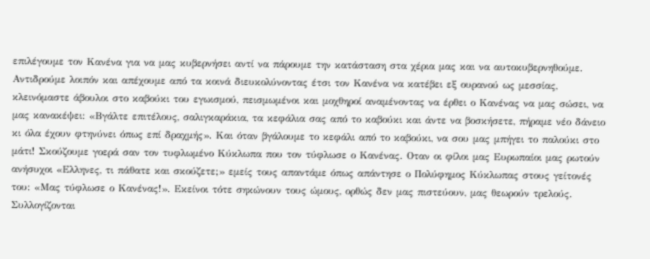επιλέγουμε τον Κανένα για να μας κυβερνήσει αντί να πάρουμε την κατάσταση στα χέρια μας και να αυτοκυβερνηθούμε. Αντιδρούμε λοιπόν και απέχουμε από τα κοινά διευκολύνοντας έτσι τον Κανένα να κατέβει εξ ουρανού ως μεσσίας, κλεινόμαστε άβουλοι στο καβούκι του εγωισμού, πεισμωμένοι και μοχθηροί αναμένοντας να έρθει ο Κανένας να μας σώσει, να μας κανακέψει: «Βγάλτε επιτέλους, σαλιγκαράκια, τα κεφάλια σας από το καβούκι και άντε να βοσκήσετε, πήραμε νέο δάνειο κι όλα έχουν φτηνύνει όπως επί δραχμής». Και όταν βγάλουμε το κεφάλι από το καβούκι, να σου μας μπήγει το παλούκι στο μάτι! Σκούζουμε γοερά σαν τον τυφλωμένο Κύκλωπα που τον τύφλωσε ο Κανένας. Οταν οι φίλοι μας Ευρωπαίοι μας ρωτούν ανήσυχοι «Ελληνες, τι πάθατε και σκούζετε;» εμείς τους απαντάμε όπως απάντησε ο Πολύφημος Κύκλωπας στους γείτονές του: «Μας τύφλωσε ο Κανένας!». Εκείνοι τότε σηκώνουν τους ώμους, ορθώς δεν μας πιστεύουν, μας θεωρούν τρελούς. Συλλογίζονται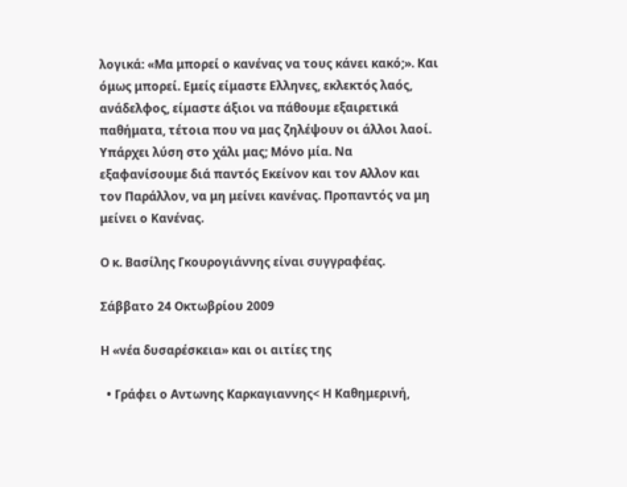λογικά: «Μα μπορεί ο κανένας να τους κάνει κακό;». Και όμως μπορεί. Εμείς είμαστε Ελληνες, εκλεκτός λαός, ανάδελφος, είμαστε άξιοι να πάθουμε εξαιρετικά παθήματα, τέτοια που να μας ζηλέψουν οι άλλοι λαοί. Υπάρχει λύση στο χάλι μας; Μόνο μία. Να εξαφανίσουμε διά παντός Εκείνον και τον Αλλον και τον Παράλλον, να μη μείνει κανένας. Προπαντός να μη μείνει ο Κανένας.

Ο κ. Βασίλης Γκουρογιάννης είναι συγγραφέας.

Σάββατο 24 Οκτωβρίου 2009

Η «νέα δυσαρέσκεια» και οι αιτίες της

  • Γράφει ο Aντωνης Καρκαγιαννης< Η Καθημερινή,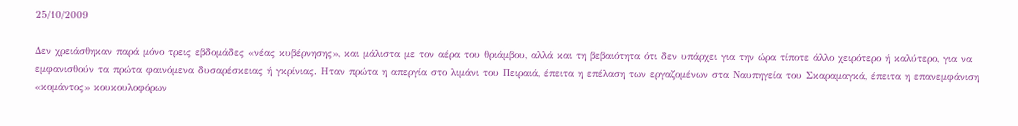25/10/2009

Δεν χρειάσθηκαν παρά μόνο τρεις εβδομάδες «νέας κυβέρνησης», και μάλιστα με τον αέρα του θριάμβου, αλλά και τη βεβαιότητα ότι δεν υπάρχει για την ώρα τίποτε άλλο χειρότερο ή καλύτερο, για να εμφανισθούν τα πρώτα φαινόμενα δυσαρέσκειας ή γκρίνιας. Ηταν πρώτα η απεργία στο λιμάνι του Πειραιά, έπειτα η επέλαση των εργαζομένων στα Ναυπηγεία του Σκαραμαγκά, έπειτα η επανεμφάνιση «κομάντος» κουκουλοφόρων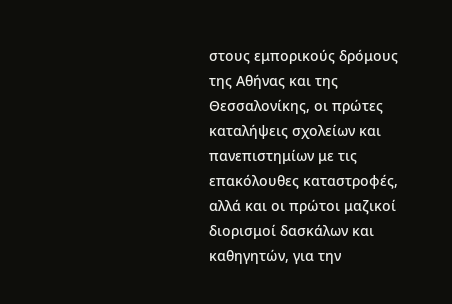στους εμπορικούς δρόμους της Αθήνας και της Θεσσαλονίκης, οι πρώτες καταλήψεις σχολείων και πανεπιστημίων με τις επακόλουθες καταστροφές, αλλά και οι πρώτοι μαζικοί διορισμοί δασκάλων και καθηγητών, για την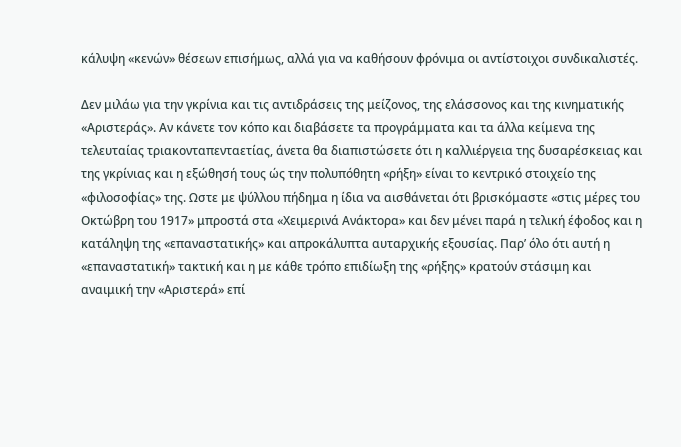κάλυψη «κενών» θέσεων επισήμως, αλλά για να καθήσουν φρόνιμα οι αντίστοιχοι συνδικαλιστές.

Δεν μιλάω για την γκρίνια και τις αντιδράσεις της μείζονος, της ελάσσονος και της κινηματικής «Αριστεράς». Αν κάνετε τον κόπο και διαβάσετε τα προγράμματα και τα άλλα κείμενα της τελευταίας τριακονταπενταετίας, άνετα θα διαπιστώσετε ότι η καλλιέργεια της δυσαρέσκειας και της γκρίνιας και η εξώθησή τους ώς την πολυπόθητη «ρήξη» είναι το κεντρικό στοιχείο της «φιλοσοφίας» της. Ωστε με ψύλλου πήδημα η ίδια να αισθάνεται ότι βρισκόμαστε «στις μέρες του Οκτώβρη του 1917» μπροστά στα «Χειμερινά Ανάκτορα» και δεν μένει παρά η τελική έφοδος και η κατάληψη της «επαναστατικής» και απροκάλυπτα αυταρχικής εξουσίας. Παρ’ όλο ότι αυτή η «επαναστατική» τακτική και η με κάθε τρόπο επιδίωξη της «ρήξης» κρατούν στάσιμη και αναιμική την «Αριστερά» επί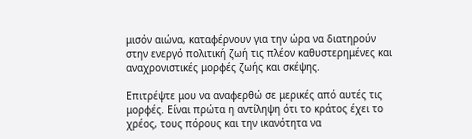μισόν αιώνα, καταφέρνουν για την ώρα να διατηρούν στην ενεργό πολιτική ζωή τις πλέον καθυστερημένες και αναχρονιστικές μορφές ζωής και σκέψης.

Επιτρέψτε μου να αναφερθώ σε μερικές από αυτές τις μορφές. Είναι πρώτα η αντίληψη ότι το κράτος έχει το χρέος, τους πόρους και την ικανότητα να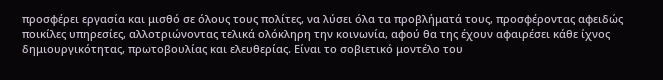προσφέρει εργασία και μισθό σε όλους τους πολίτες, να λύσει όλα τα προβλήματά τους, προσφέροντας αφειδώς ποικίλες υπηρεσίες, αλλοτριώνοντας τελικά ολόκληρη την κοινωνία, αφού θα της έχουν αφαιρέσει κάθε ίχνος δημιουργικότητας, πρωτοβουλίας και ελευθερίας. Είναι το σοβιετικό μοντέλο του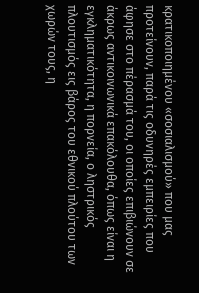κρατικοποιημένου «σοσιαλισμού» που μας προτείνουν, παρά τις οδυνηρές εμπειρίες που άφησε στο πέρασμά του, οι οποίες επιβιώνουν σε άκρως αντικοινωνικά επακόλουθα, όπως είναι η εγκληματικότητα, η πορνεία, ο ληστρικός πλουτισμός εις βάρος του εθνικού πλούτου των χωρών τους, η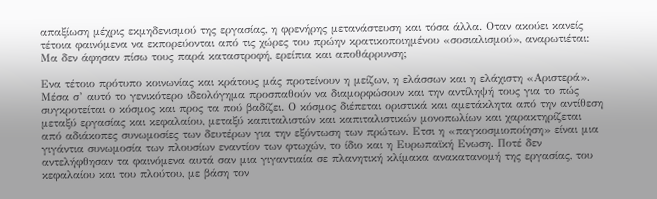απαξίωση μέχρις εκμηδενισμού της εργασίας, η φρενήρης μετανάστευση και τόσα άλλα. Οταν ακούει κανείς τέτοια φαινόμενα να εκπορεύονται από τις χώρες του πρώην κρατικοποιημένου «σοσιαλισμού», αναρωτιέται: Μα δεν άφησαν πίσω τους παρά καταστροφή, ερείπια και αποθάρρυνση;

Ενα τέτοιο πρότυπο κοινωνίας και κράτους μάς προτείνουν η μείζων, η ελάσσων και η ελάχιστη «Αριστερά». Μέσα σ’ αυτό το γενικότερο ιδεολόγημα προσπαθούν να διαμορφώσουν και την αντίληψή τους για το πώς συγκροτείται ο κόσμος και προς τα πού βαδίζει. Ο κόσμος διέπεται οριστικά και αμετάκλητα από την αντίθεση μεταξύ εργασίας και κεφαλαίου, μεταξύ καπιταλιστών και καπιταλιστικών μονοπωλίων και χαρακτηρίζεται από αδιάκοπες συνωμοσίες των δευτέρων για την εξόντωση των πρώτων. Ετσι η «παγκοσμιοποίηση» είναι μια γιγάντια συνωμοσία των πλουσίων εναντίον των φτωχών, το ίδιο και η Ευρωπαϊκή Ενωση. Ποτέ δεν αντελήφθησαν τα φαινόμενα αυτά σαν μια γιγαντιαία σε πλανητική κλίμακα ανακατανομή της εργασίας, του κεφαλαίου και του πλούτου, με βάση τον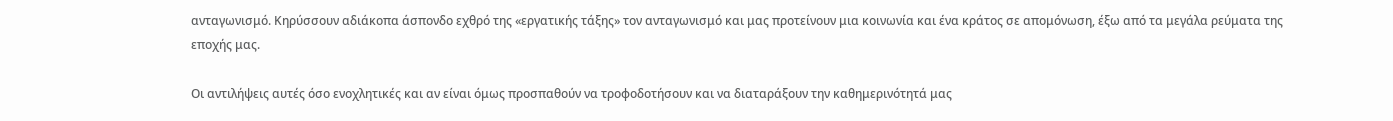ανταγωνισμό. Κηρύσσουν αδιάκοπα άσπονδο εχθρό της «εργατικής τάξης» τον ανταγωνισμό και μας προτείνουν μια κοινωνία και ένα κράτος σε απομόνωση, έξω από τα μεγάλα ρεύματα της εποχής μας.

Οι αντιλήψεις αυτές όσο ενοχλητικές και αν είναι όμως προσπαθούν να τροφοδοτήσουν και να διαταράξουν την καθημερινότητά μας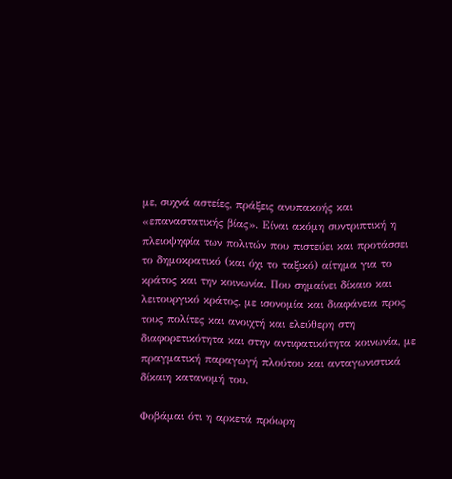με, συχνά αστείες, πράξεις ανυπακοής και «επαναστατικής βίας». Είναι ακόμη συντριπτική η πλειοψηφία των πολιτών που πιστεύει και προτάσσει το δημοκρατικό (και όχι το ταξικό) αίτημα για το κράτος και την κοινωνία. Που σημαίνει δίκαιο και λειτουργικό κράτος, με ισονομία και διαφάνεια προς τους πολίτες και ανοιχτή και ελεύθερη στη διαφορετικότητα και στην αντιφατικότητα κοινωνία, με πραγματική παραγωγή πλούτου και ανταγωνιστικά δίκαιη κατανομή του.

Φοβάμαι ότι η αρκετά πρόωρη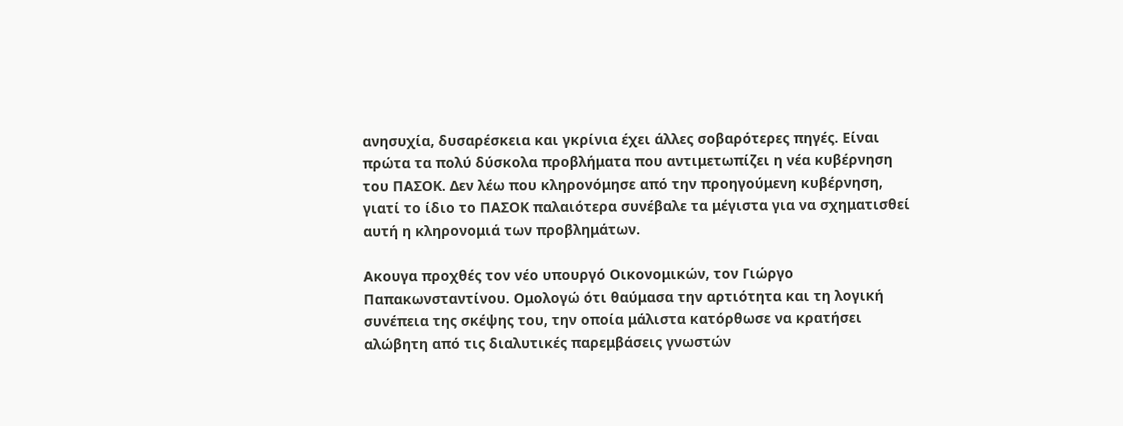ανησυχία, δυσαρέσκεια και γκρίνια έχει άλλες σοβαρότερες πηγές. Είναι πρώτα τα πολύ δύσκολα προβλήματα που αντιμετωπίζει η νέα κυβέρνηση του ΠΑΣΟΚ. Δεν λέω που κληρονόμησε από την προηγούμενη κυβέρνηση, γιατί το ίδιο το ΠΑΣΟΚ παλαιότερα συνέβαλε τα μέγιστα για να σχηματισθεί αυτή η κληρονομιά των προβλημάτων.

Ακουγα προχθές τον νέο υπουργό Οικονομικών, τον Γιώργο Παπακωνσταντίνου. Ομολογώ ότι θαύμασα την αρτιότητα και τη λογική συνέπεια της σκέψης του, την οποία μάλιστα κατόρθωσε να κρατήσει αλώβητη από τις διαλυτικές παρεμβάσεις γνωστών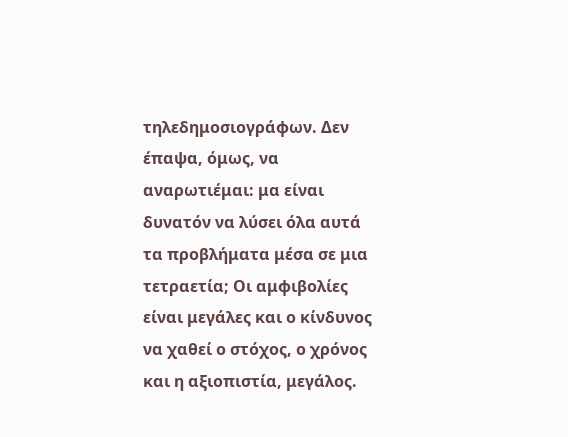τηλεδημοσιογράφων. Δεν έπαψα, όμως, να αναρωτιέμαι: μα είναι δυνατόν να λύσει όλα αυτά τα προβλήματα μέσα σε μια τετραετία; Οι αμφιβολίες είναι μεγάλες και ο κίνδυνος να χαθεί ο στόχος, ο χρόνος και η αξιοπιστία, μεγάλος.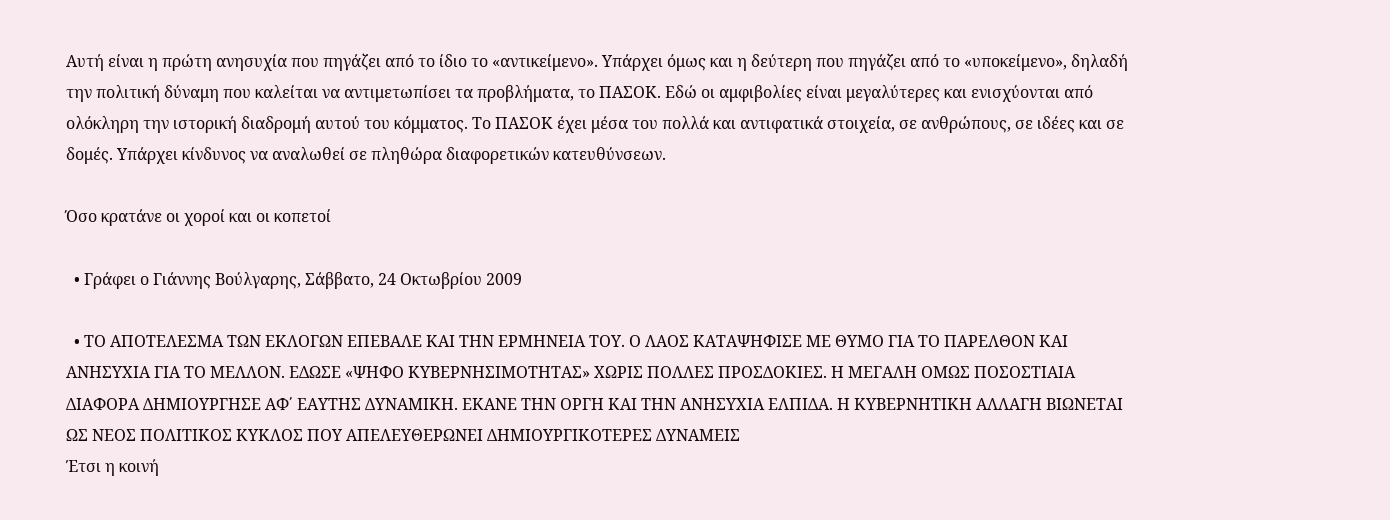Αυτή είναι η πρώτη ανησυχία που πηγάζει από το ίδιο το «αντικείμενο». Υπάρχει όμως και η δεύτερη που πηγάζει από το «υποκείμενο», δηλαδή την πολιτική δύναμη που καλείται να αντιμετωπίσει τα προβλήματα, το ΠΑΣΟΚ. Εδώ οι αμφιβολίες είναι μεγαλύτερες και ενισχύονται από ολόκληρη την ιστορική διαδρομή αυτού του κόμματος. Το ΠΑΣΟΚ έχει μέσα του πολλά και αντιφατικά στοιχεία, σε ανθρώπους, σε ιδέες και σε δομές. Υπάρχει κίνδυνος να αναλωθεί σε πληθώρα διαφορετικών κατευθύνσεων.

Όσο κρατάνε οι χοροί και οι κοπετοί

  • Γράφει ο Γιάννης Βούλγαρης, Σάββατο, 24 Οκτωβρίου 2009

  • ΤΟ ΑΠΟΤΕΛΕΣΜΑ ΤΩΝ ΕΚΛΟΓΩΝ ΕΠΕΒΑΛΕ ΚΑΙ ΤΗΝ ΕΡΜΗΝΕΙΑ ΤΟΥ. Ο ΛΑΟΣ ΚΑΤΑΨΗΦΙΣΕ ΜΕ ΘΥΜΟ ΓΙΑ ΤΟ ΠΑΡΕΛΘΟΝ ΚΑΙ ΑΝΗΣΥΧΙΑ ΓΙΑ ΤΟ ΜΕΛΛΟΝ. ΕΔΩΣΕ «ΨΗΦΟ ΚΥΒΕΡΝΗΣΙΜΟΤΗΤΑΣ» ΧΩΡΙΣ ΠΟΛΛΕΣ ΠΡΟΣΔΟΚΙΕΣ. Η ΜΕΓΑΛΗ ΟΜΩΣ ΠΟΣΟΣΤΙΑΙΑ ΔΙΑΦΟΡΑ ΔΗΜΙΟΥΡΓΗΣΕ ΑΦ΄ ΕΑΥΤΗΣ ΔΥΝΑΜΙΚΗ. ΕΚΑΝΕ ΤΗΝ ΟΡΓΗ ΚΑΙ ΤΗΝ ΑΝΗΣΥΧΙΑ ΕΛΠΙΔΑ. Η ΚΥΒΕΡΝΗΤΙΚΗ ΑΛΛΑΓΗ ΒΙΩΝΕΤΑΙ ΩΣ ΝΕΟΣ ΠΟΛΙΤΙΚΟΣ ΚΥΚΛΟΣ ΠΟΥ ΑΠΕΛΕΥΘΕΡΩΝΕΙ ΔΗΜΙΟΥΡΓΙΚΟΤΕΡΕΣ ΔΥΝΑΜΕΙΣ
Έτσι η κοινή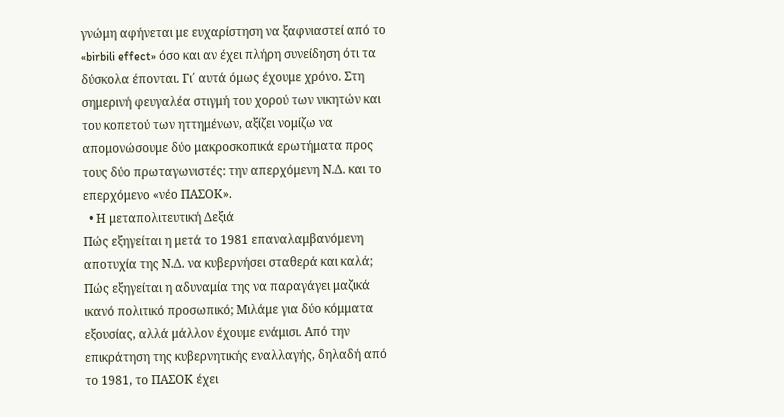γνώμη αφήνεται με ευχαρίστηση να ξαφνιαστεί από το «birbili effect» όσο και αν έχει πλήρη συνείδηση ότι τα δύσκολα έπονται. Γι΄ αυτά όμως έχουμε χρόνο. Στη σημερινή φευγαλέα στιγμή του χορού των νικητών και του κοπετού των ηττημένων, αξίζει νομίζω να απομονώσουμε δύο μακροσκοπικά ερωτήματα προς τους δύο πρωταγωνιστές: την απερχόμενη Ν.Δ. και το επερχόμενο «νέο ΠΑΣΟΚ».
  • Η μεταπολιτευτική Δεξιά
Πώς εξηγείται η μετά το 1981 επαναλαμβανόμενη αποτυχία της Ν.Δ. να κυβερνήσει σταθερά και καλά; Πώς εξηγείται η αδυναμία της να παραγάγει μαζικά ικανό πολιτικό προσωπικό; Μιλάμε για δύο κόμματα εξουσίας, αλλά μάλλον έχουμε ενάμισι. Από την επικράτηση της κυβερνητικής εναλλαγής, δηλαδή από το 1981, το ΠΑΣΟΚ έχει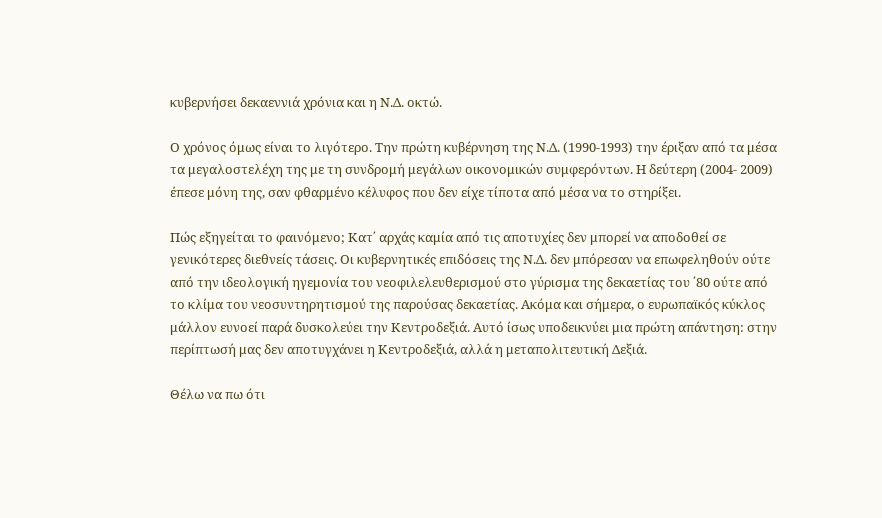κυβερνήσει δεκαεννιά χρόνια και η Ν.Δ. οκτώ.

Ο χρόνος όμως είναι το λιγότερο. Την πρώτη κυβέρνηση της Ν.Δ. (1990-1993) την έριξαν από τα μέσα τα μεγαλοστελέχη της με τη συνδρομή μεγάλων οικονομικών συμφερόντων. Η δεύτερη (2004- 2009) έπεσε μόνη της, σαν φθαρμένο κέλυφος που δεν είχε τίποτα από μέσα να το στηρίξει.

Πώς εξηγείται το φαινόμενο; Κατ΄ αρχάς καμία από τις αποτυχίες δεν μπορεί να αποδοθεί σε γενικότερες διεθνείς τάσεις. Οι κυβερνητικές επιδόσεις της Ν.Δ. δεν μπόρεσαν να επωφεληθούν ούτε από την ιδεολογική ηγεμονία του νεοφιλελευθερισμού στο γύρισμα της δεκαετίας του ΄80 ούτε από το κλίμα του νεοσυντηρητισμού της παρούσας δεκαετίας. Ακόμα και σήμερα, ο ευρωπαϊκός κύκλος μάλλον ευνοεί παρά δυσκολεύει την Κεντροδεξιά. Αυτό ίσως υποδεικνύει μια πρώτη απάντηση: στην περίπτωσή μας δεν αποτυγχάνει η Κεντροδεξιά, αλλά η μεταπολιτευτική Δεξιά.

Θέλω να πω ότι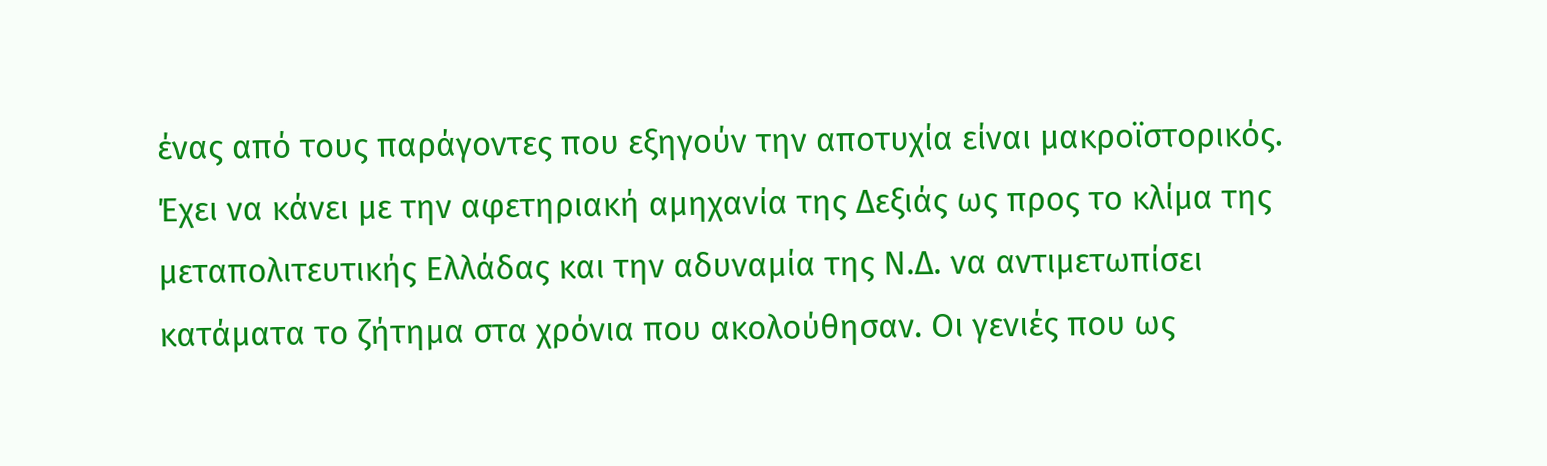ένας από τους παράγοντες που εξηγούν την αποτυχία είναι μακροϊστορικός. Έχει να κάνει με την αφετηριακή αμηχανία της Δεξιάς ως προς το κλίμα της μεταπολιτευτικής Ελλάδας και την αδυναμία της Ν.Δ. να αντιμετωπίσει κατάματα το ζήτημα στα χρόνια που ακολούθησαν. Οι γενιές που ως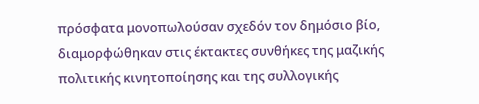πρόσφατα μονοπωλούσαν σχεδόν τον δημόσιο βίο, διαμορφώθηκαν στις έκτακτες συνθήκες της μαζικής πολιτικής κινητοποίησης και της συλλογικής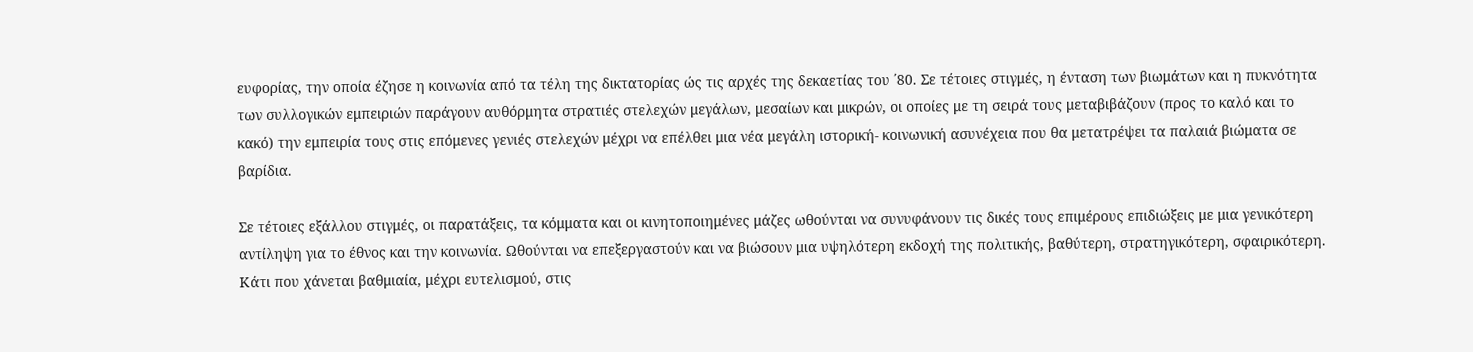ευφορίας, την οποία έζησε η κοινωνία από τα τέλη της δικτατορίας ώς τις αρχές της δεκαετίας του ΄80. Σε τέτοιες στιγμές, η ένταση των βιωμάτων και η πυκνότητα των συλλογικών εμπειριών παράγουν αυθόρμητα στρατιές στελεχών μεγάλων, μεσαίων και μικρών, οι οποίες με τη σειρά τους μεταβιβάζουν (προς το καλό και το κακό) την εμπειρία τους στις επόμενες γενιές στελεχών μέχρι να επέλθει μια νέα μεγάλη ιστορική- κοινωνική ασυνέχεια που θα μετατρέψει τα παλαιά βιώματα σε βαρίδια.

Σε τέτοιες εξάλλου στιγμές, οι παρατάξεις, τα κόμματα και οι κινητοποιημένες μάζες ωθούνται να συνυφάνουν τις δικές τους επιμέρους επιδιώξεις με μια γενικότερη αντίληψη για το έθνος και την κοινωνία. Ωθούνται να επεξεργαστούν και να βιώσουν μια υψηλότερη εκδοχή της πολιτικής, βαθύτερη, στρατηγικότερη, σφαιρικότερη. Κάτι που χάνεται βαθμιαία, μέχρι ευτελισμού, στις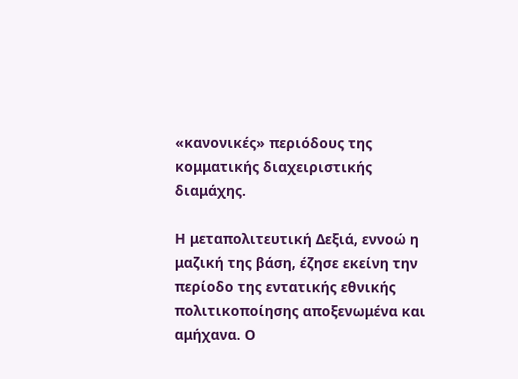«κανονικές» περιόδους της κομματικής διαχειριστικής διαμάχης.

Η μεταπολιτευτική Δεξιά, εννοώ η μαζική της βάση, έζησε εκείνη την περίοδο της εντατικής εθνικής πολιτικοποίησης αποξενωμένα και αμήχανα. Ο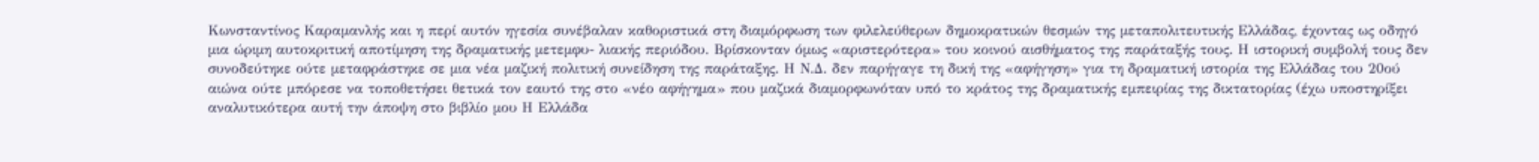Κωνσταντίνος Καραμανλής και η περί αυτόν ηγεσία συνέβαλαν καθοριστικά στη διαμόρφωση των φιλελεύθερων δημοκρατικών θεσμών της μεταπολιτευτικής Ελλάδας, έχοντας ως οδηγό μια ώριμη αυτοκριτική αποτίμηση της δραματικής μετεμφυ- λιακής περιόδου. Βρίσκονταν όμως «αριστερότερα» του κοινού αισθήματος της παράταξής τους. Η ιστορική συμβολή τους δεν συνοδεύτηκε ούτε μεταφράστηκε σε μια νέα μαζική πολιτική συνείδηση της παράταξης. Η Ν.Δ. δεν παρήγαγε τη δική της «αφήγηση» για τη δραματική ιστορία της Ελλάδας του 20ού αιώνα ούτε μπόρεσε να τοποθετήσει θετικά τον εαυτό της στο «νέο αφήγημα» που μαζικά διαμορφωνόταν υπό το κράτος της δραματικής εμπειρίας της δικτατορίας (έχω υποστηρίξει αναλυτικότερα αυτή την άποψη στο βιβλίο μου Η Ελλάδα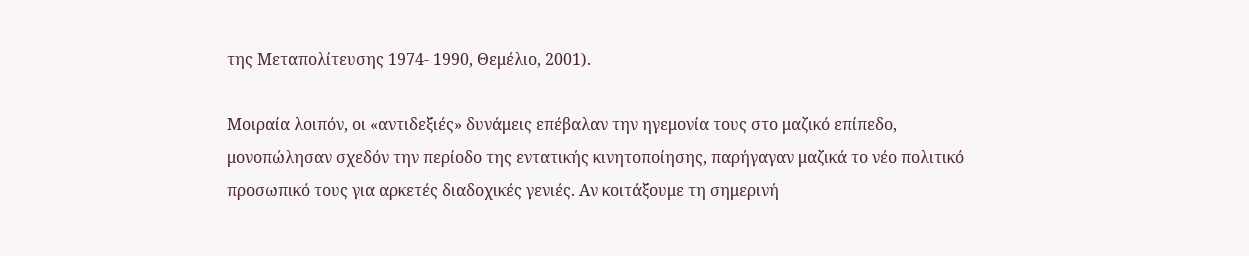της Μεταπολίτευσης 1974- 1990, Θεμέλιο, 2001).

Μοιραία λοιπόν, οι «αντιδεξιές» δυνάμεις επέβαλαν την ηγεμονία τους στο μαζικό επίπεδο, μονοπώλησαν σχεδόν την περίοδο της εντατικής κινητοποίησης, παρήγαγαν μαζικά το νέο πολιτικό προσωπικό τους για αρκετές διαδοχικές γενιές. Αν κοιτάξουμε τη σημερινή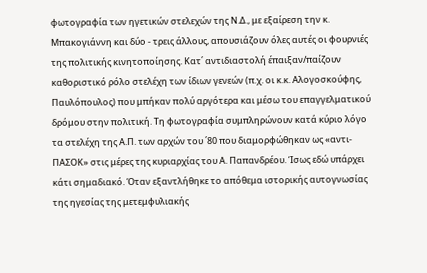φωτογραφία των ηγετικών στελεχών της Ν.Δ., με εξαίρεση την κ. Μπακογιάννη και δύο - τρεις άλλους, απουσιάζουν όλες αυτές οι φουρνιές της πολιτικής κινητοποίησης. Κατ΄ αντιδιαστολή έπαιξαν/παίζουν καθοριστικό ρόλο στελέχη των ίδιων γενεών (π.χ. οι κ.κ. Αλογοσκούφης, Παυλόπουλος) που μπήκαν πολύ αργότερα και μέσω του επαγγελματικού δρόμου στην πολιτική. Τη φωτογραφία συμπληρώνουν κατά κύριο λόγο τα στελέχη της Α.Π. των αρχών του ΄80 που διαμορφώθηκαν ως «αντι-ΠΑΣΟΚ» στις μέρες της κυριαρχίας του Α. Παπανδρέου. Ίσως εδώ υπάρχει κάτι σημαδιακό. Όταν εξαντλήθηκε το απόθεμα ιστορικής αυτογνωσίας της ηγεσίας της μετεμφυλιακής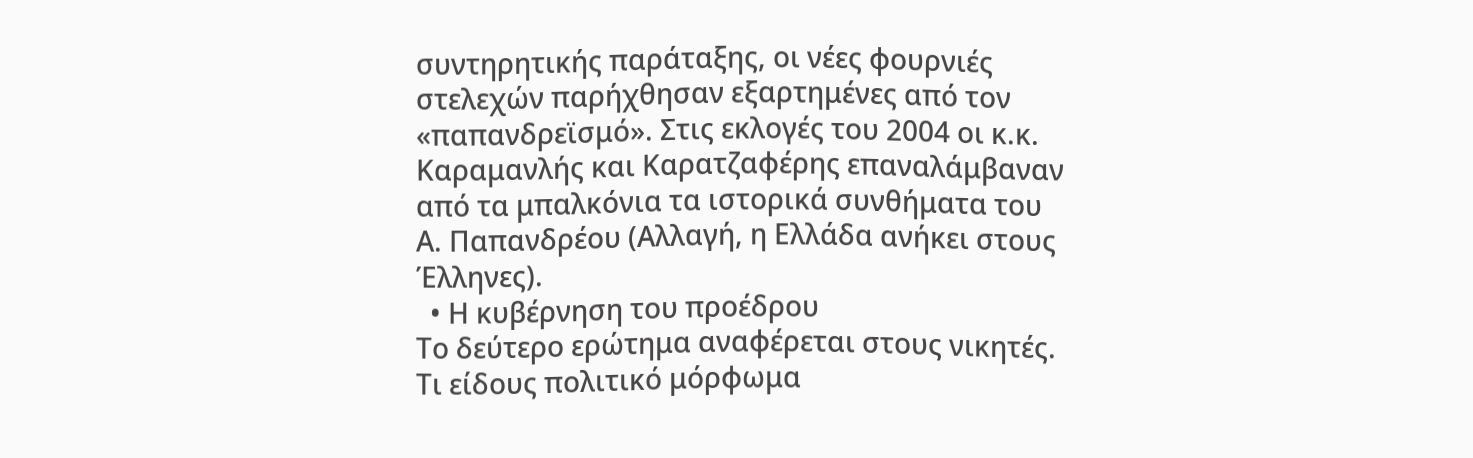συντηρητικής παράταξης, οι νέες φουρνιές στελεχών παρήχθησαν εξαρτημένες από τον «παπανδρεϊσμό». Στις εκλογές του 2004 οι κ.κ. Καραμανλής και Καρατζαφέρης επαναλάμβαναν από τα μπαλκόνια τα ιστορικά συνθήματα του Α. Παπανδρέου (Αλλαγή, η Ελλάδα ανήκει στους Έλληνες).
  • Η κυβέρνηση του προέδρου
Το δεύτερο ερώτημα αναφέρεται στους νικητές. Τι είδους πολιτικό μόρφωμα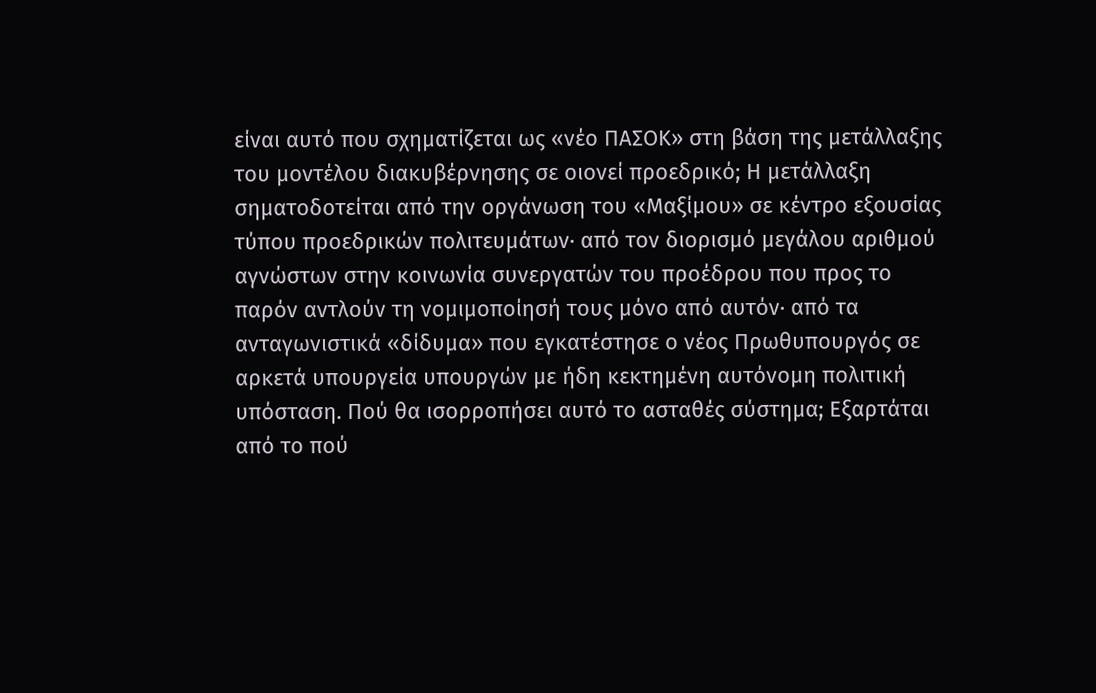είναι αυτό που σχηματίζεται ως «νέο ΠΑΣΟΚ» στη βάση της μετάλλαξης του μοντέλου διακυβέρνησης σε οιονεί προεδρικό; Η μετάλλαξη σηματοδοτείται από την οργάνωση του «Μαξίμου» σε κέντρο εξουσίας τύπου προεδρικών πολιτευμάτων· από τον διορισμό μεγάλου αριθμού αγνώστων στην κοινωνία συνεργατών του προέδρου που προς το παρόν αντλούν τη νομιμοποίησή τους μόνο από αυτόν· από τα ανταγωνιστικά «δίδυμα» που εγκατέστησε ο νέος Πρωθυπουργός σε αρκετά υπουργεία υπουργών με ήδη κεκτημένη αυτόνομη πολιτική υπόσταση. Πού θα ισορροπήσει αυτό το ασταθές σύστημα; Εξαρτάται από το πού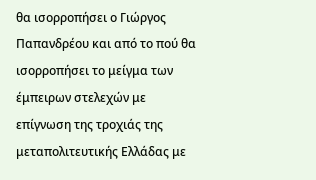θα ισορροπήσει ο Γιώργος Παπανδρέου και από το πού θα ισορροπήσει το μείγμα των έμπειρων στελεχών με επίγνωση της τροχιάς της μεταπολιτευτικής Ελλάδας με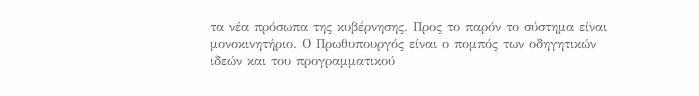τα νέα πρόσωπα της κυβέρνησης. Προς το παρόν το σύστημα είναι μονοκινητήριο. Ο Πρωθυπουργός είναι ο πομπός των οδηγητικών ιδεών και του προγραμματικού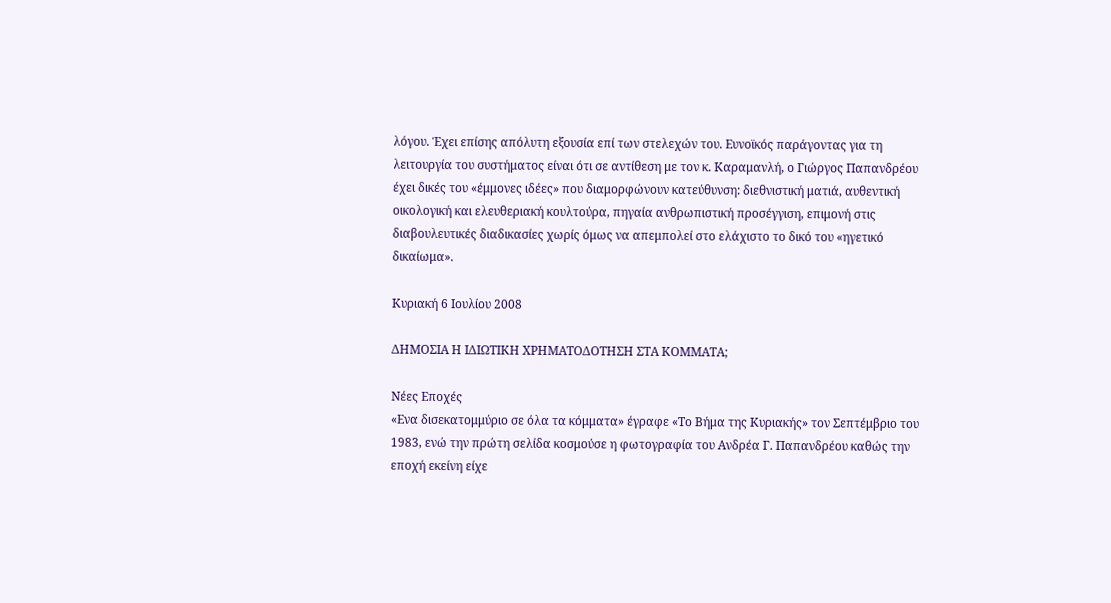λόγου. Έχει επίσης απόλυτη εξουσία επί των στελεχών του. Ευνοϊκός παράγοντας για τη λειτουργία του συστήματος είναι ότι σε αντίθεση με τον κ. Καραμανλή, ο Γιώργος Παπανδρέου έχει δικές του «έμμονες ιδέες» που διαμορφώνουν κατεύθυνση: διεθνιστική ματιά, αυθεντική οικολογική και ελευθεριακή κουλτούρα, πηγαία ανθρωπιστική προσέγγιση, επιμονή στις διαβουλευτικές διαδικασίες χωρίς όμως να απεμπολεί στο ελάχιστο το δικό του «ηγετικό δικαίωμα».

Κυριακή 6 Ιουλίου 2008

ΔΗΜΟΣΙΑ Η ΙΔΙΩΤΙΚΗ ΧΡΗΜΑΤΟΔΟΤΗΣΗ ΣΤΑ ΚΟΜΜΑΤΑ;

Νέες Εποχές
«Ενα δισεκατομμύριο σε όλα τα κόμματα» έγραφε «Το Βήμα της Κυριακής» τον Σεπτέμβριο του 1983, ενώ την πρώτη σελίδα κοσμούσε η φωτογραφία του Ανδρέα Γ. Παπανδρέου καθώς την εποχή εκείνη είχε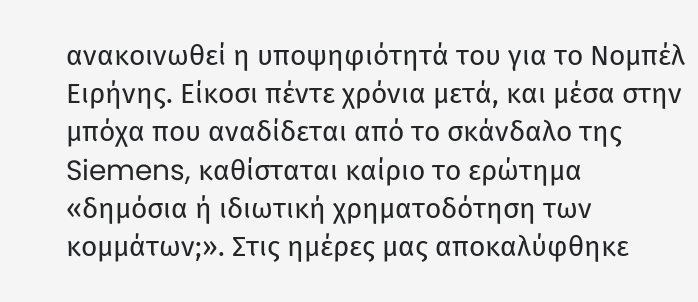ανακοινωθεί η υποψηφιότητά του για το Νομπέλ Ειρήνης. Είκοσι πέντε χρόνια μετά, και μέσα στην μπόχα που αναδίδεται από το σκάνδαλο της Siemens, καθίσταται καίριο το ερώτημα «δημόσια ή ιδιωτική χρηματοδότηση των κομμάτων;». Στις ημέρες μας αποκαλύφθηκε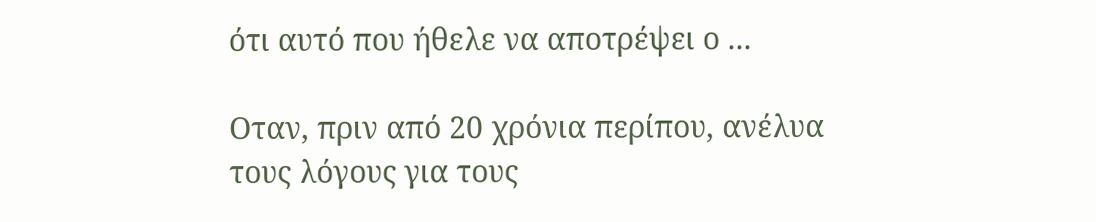ότι αυτό που ήθελε να αποτρέψει ο ...

Οταν, πριν από 20 χρόνια περίπου, ανέλυα τους λόγους για τους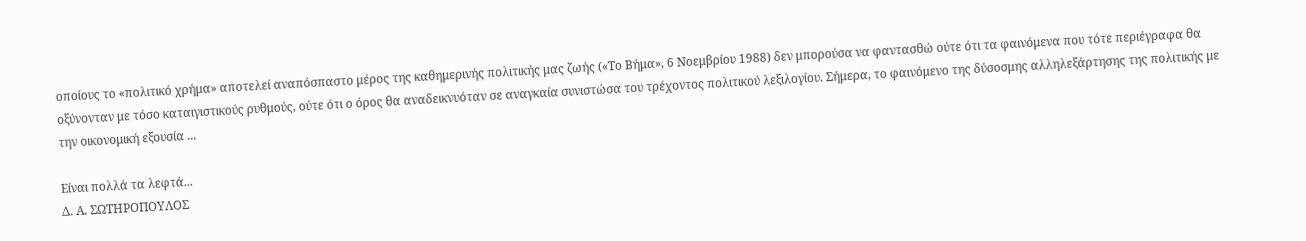οποίους το «πολιτικό χρήμα» αποτελεί αναπόσπαστο μέρος της καθημερινής πολιτικής μας ζωής («Το Βήμα», 6 Νοεμβρίου 1988) δεν μπορούσα να φαντασθώ ούτε ότι τα φαινόμενα που τότε περιέγραφα θα οξύνονταν με τόσο καταιγιστικούς ρυθμούς, ούτε ότι ο όρος θα αναδεικνυόταν σε αναγκαία συνιστώσα του τρέχοντος πολιτικού λεξιλογίου. Σήμερα, το φαινόμενο της δύσοσμης αλληλεξάρτησης της πολιτικής με την οικονομική εξουσία ...

Είναι πολλά τα λεφτά...
Δ. Α. ΣΩΤΗΡΟΠΟΥΛΟΣ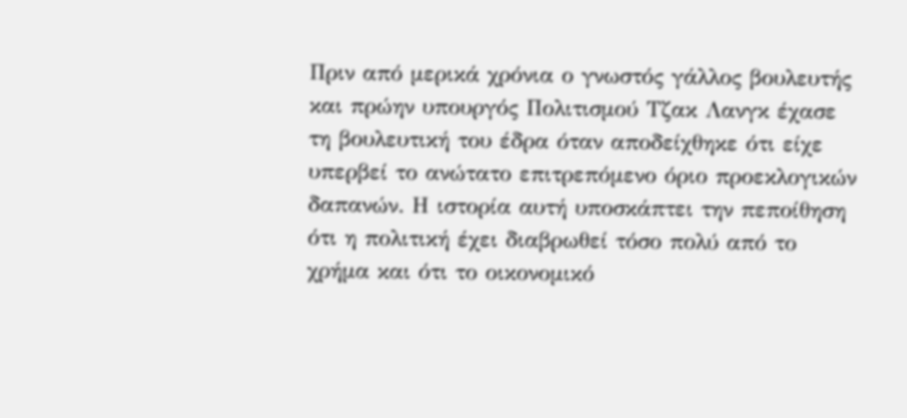Πριν από μερικά χρόνια ο γνωστός γάλλος βουλευτής και πρώην υπουργός Πολιτισμού Τζακ Λανγκ έχασε τη βουλευτική του έδρα όταν αποδείχθηκε ότι είχε υπερβεί το ανώτατο επιτρεπόμενο όριο προεκλογικών δαπανών. Η ιστορία αυτή υποσκάπτει την πεποίθηση ότι η πολιτική έχει διαβρωθεί τόσο πολύ από το χρήμα και ότι το οικονομικό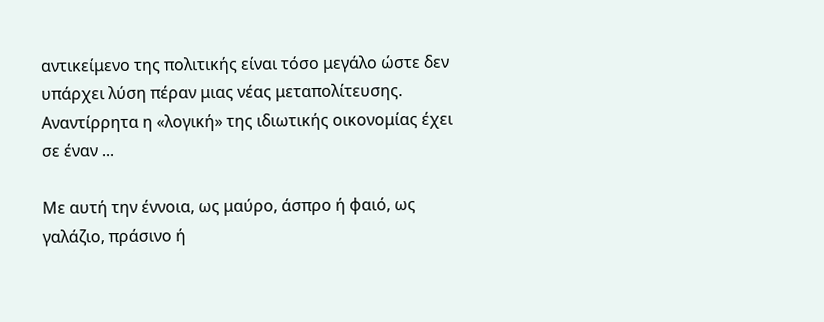αντικείμενο της πολιτικής είναι τόσο μεγάλο ώστε δεν υπάρχει λύση πέραν μιας νέας μεταπολίτευσης. Αναντίρρητα η «λογική» της ιδιωτικής οικονομίας έχει σε έναν ...

Με αυτή την έννοια, ως μαύρο, άσπρο ή φαιό, ως γαλάζιο, πράσινο ή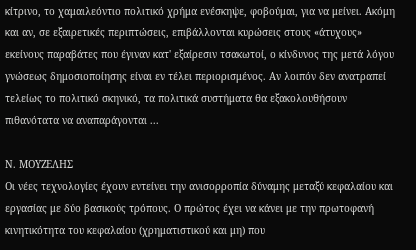κίτρινο, το χαμαιλεόντιο πολιτικό χρήμα ενέσκηψε, φοβούμαι, για να μείνει. Ακόμη και αν, σε εξαιρετικές περιπτώσεις, επιβάλλονται κυρώσεις στους «άτυχους» εκείνους παραβάτες που έγιναν κατ' εξαίρεσιν τσακωτοί, ο κίνδυνος της μετά λόγου γνώσεως δημοσιοποίησης είναι εν τέλει περιορισμένος. Αν λοιπόν δεν ανατραπεί τελείως το πολιτικό σκηνικό, τα πολιτικά συστήματα θα εξακολουθήσουν πιθανότατα να αναπαράγονται ...

Ν. ΜΟΥΖΕΛΗΣ
Οι νέες τεχνολογίες έχουν εντείνει την ανισορροπία δύναμης μεταξύ κεφαλαίου και εργασίας με δύο βασικούς τρόπους. Ο πρώτος έχει να κάνει με την πρωτοφανή κινητικότητα του κεφαλαίου (χρηματιστικού και μη) που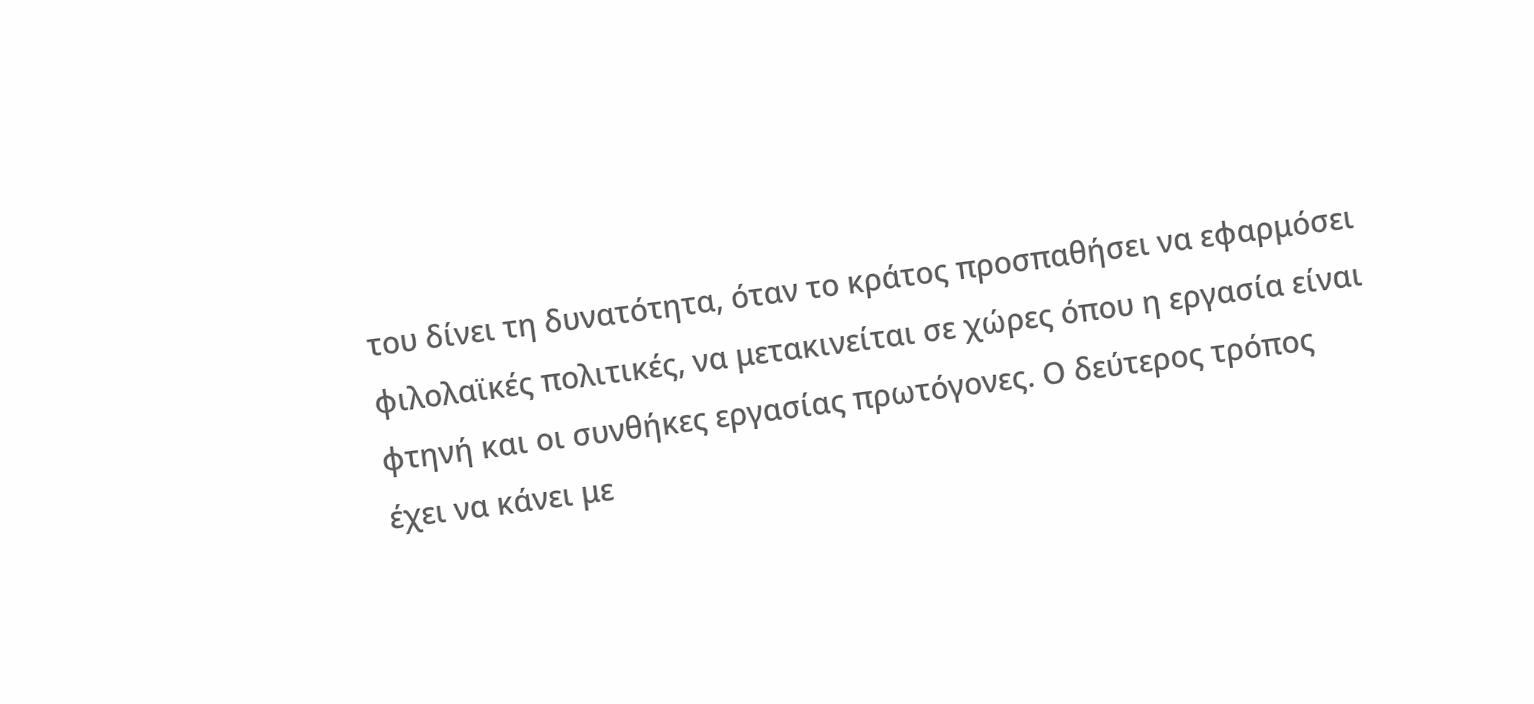του δίνει τη δυνατότητα, όταν το κράτος προσπαθήσει να εφαρμόσει φιλολαϊκές πολιτικές, να μετακινείται σε χώρες όπου η εργασία είναι φτηνή και οι συνθήκες εργασίας πρωτόγονες. Ο δεύτερος τρόπος έχει να κάνει με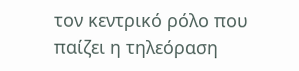τον κεντρικό ρόλο που παίζει η τηλεόραση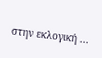στην εκλογική ...